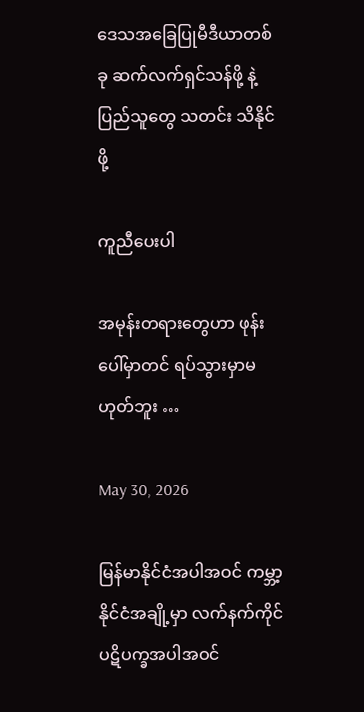ဒေသအခြေပြုမီဒီယာတစ်ခု ဆက်လက်ရှင်သန်ဖို့ နဲ့ ပြည်သူတွေ သတင်း သိနိုင်ဖို့

ကူညီပေးပါ

အမုန်းတရားတွေဟာ ဖုန်းပေါ်မှာတင် ရပ်သွားမှာမဟုတ်ဘူး …

May 30, 2026

မြန်မာနိုင်ငံအပါအဝင် ကမ္ဘာ့နိုင်ငံအချို့မှာ လက်နက်ကိုင်ပဋိပက္ခအပါအဝင်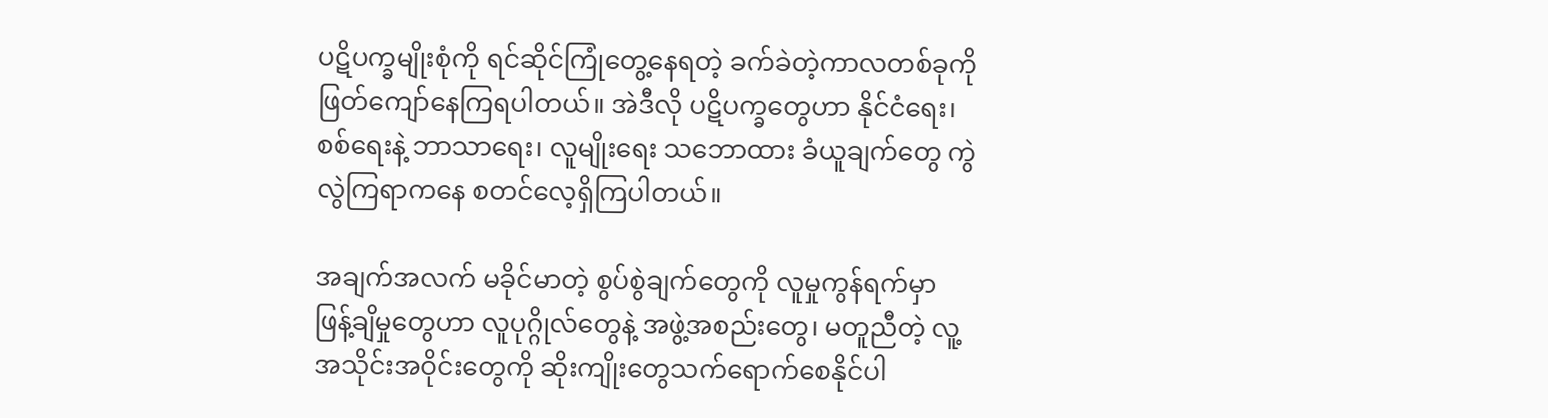ပဋိပက္ခမျိုးစုံကို ရင်ဆိုင်ကြုံတွေ့နေရတဲ့ ခက်ခဲတဲ့ကာလတစ်ခုကို ဖြတ်ကျော်နေကြရပါတယ်။ အဲဒီလို ပဋိပက္ခတွေဟာ နိုင်ငံရေး၊ စစ်ရေးနဲ့ ဘာသာရေး၊ လူမျိုးရေး သဘောထား ခံယူချက်တွေ ကွဲလွဲကြရာကနေ စတင်လေ့ရှိကြပါတယ်။

အချက်အလက် မခိုင်မာတဲ့ စွပ်စွဲချက်တွေကို လူမှုကွန်ရက်မှာ ဖြန့်ချိမှုတွေဟာ လူပုဂ္ဂိုလ်တွေနဲ့ အဖွဲ့အစည်းတွေ၊ မတူညီတဲ့ လူ့အသိုင်းအဝိုင်းတွေကို ဆိုးကျိုးတွေသက်ရောက်စေနိုင်ပါ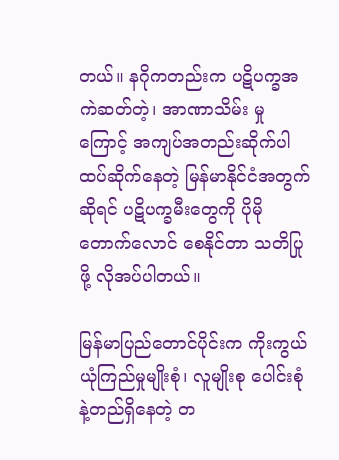တယ်။ နဂိုကတည်းက ပဋိပက္ခအကဲဆတ်တဲ့၊ အာဏာသိမ်း မှုကြောင့် အကျပ်အတည်းဆိုက်ပါ ထပ်ဆိုက်နေတဲ့ မြန်မာနိုင်ငံအတွက်ဆိုရင် ပဋိပက္ခမီးတွေကို ပိုမိုတောက်လောင် စေနိုင်တာ သတိပြုဖို့ လိုအပ်ပါတယ်။

မြန်မာပြည်တောင်ပိုင်းက ကိုးကွယ်ယုံကြည်မှုမျိုးစုံ၊ လူမျိုးစု ပေါင်းစုံနဲ့တည်ရှိနေတဲ့ တ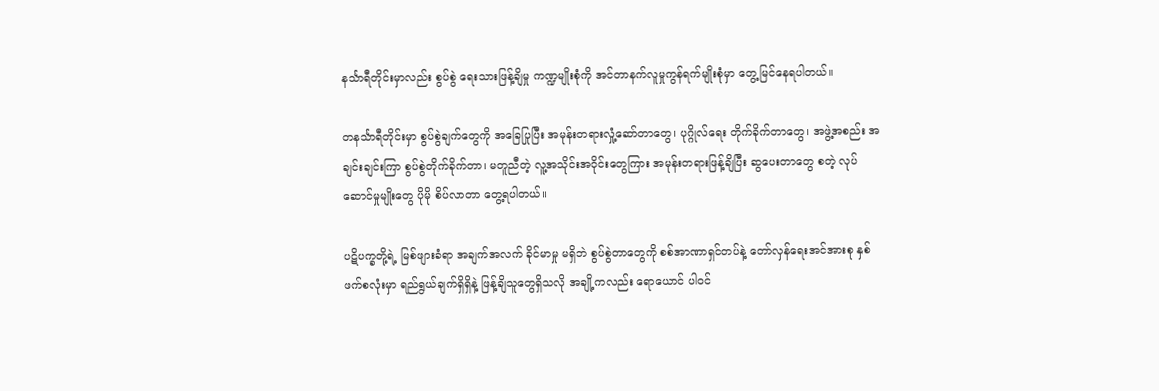နင်္သာရီတိုင်းမှာလည်း စွပ်စွဲ ရေးသားဖြန့်ချိမှု ကဏ္ဍမျိုးစုံကို အင်တာနက်လူမှုကွန်ရက်မျိုးစုံမှာ တွေ့မြင်နေရပါတယ်။

တနင်္သာရီတိုင်းမှာ စွပ်စွဲချက်တွေကို အခြေပြုပြီး အမုန်းတရားလှုံ့ဆော်တာတွေ၊ ပုဂ္ဂိုလ်ရေး တိုက်ခိုက်တာတွေ၊ အဖွဲ့အစည်း အချင်းချင်းကြာ စွပ်စွဲတိုက်ခိုက်တာ၊ မတူညီတဲ့ လူ့အသိုင်းအဝိုင်းတွေကြား အမုန်းတရားဖြန့်ချိပြီး ဆွပေးတာတွေ စတဲ့ လုပ်ဆောင်မှုမျိုးတွေ ပိုမို စိပ်လာတာ တွေ့ရပါတယ်။

ပဋိပက္ခတို့ရဲ့ မြစ်ဖျားခံရာ အချက်အလက် ခိုင်မာမှု မရှိဘဲ စွပ်စွဲတာတွေကို စစ်အာဏာရှင်တပ်နဲ့ တော်လှန်ရေးအင်အားစု နှစ်ဖက်စလုံးမှာ ရည်ရွယ်ချက်ရှိရှိနဲ့ ဖြန့်ချိသူတွေရှိသလို အချို့ကလည်း ရောယောင် ပါဝင်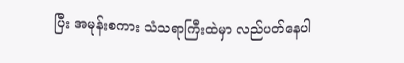ပြီး အမုန်းစကား သံသရာကြီးထဲမှာ လည်ပတ်နေပါ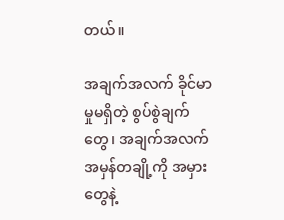တယ်။

အချက်အလက် ခိုင်မာမှုမရှိတဲ့ စွပ်စွဲချက်တွေ၊ အချက်အလက်အမှန်တချို့ကို အမှားတွေနဲ့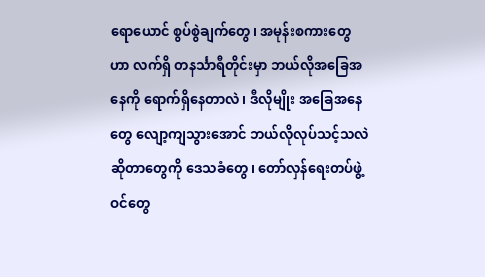ရောယောင် စွပ်စွဲချက်တွေ၊ အမုန်းစကားတွေဟာ လက်ရှိ တနင်္သာရီတိုင်းမှာ ဘယ်လိုအခြေအနေကို ရောက်ရှိနေတာလဲ၊ ဒီလိုမျိုး အခြေအနေတွေ လျော့ကျသွားအောင် ဘယ်လိုလုပ်သင့်သလဲ ဆိုတာတွေကို ဒေသခံတွေ၊ တော်လှန်ရေးတပ်ဖွဲ့ဝင်တွေ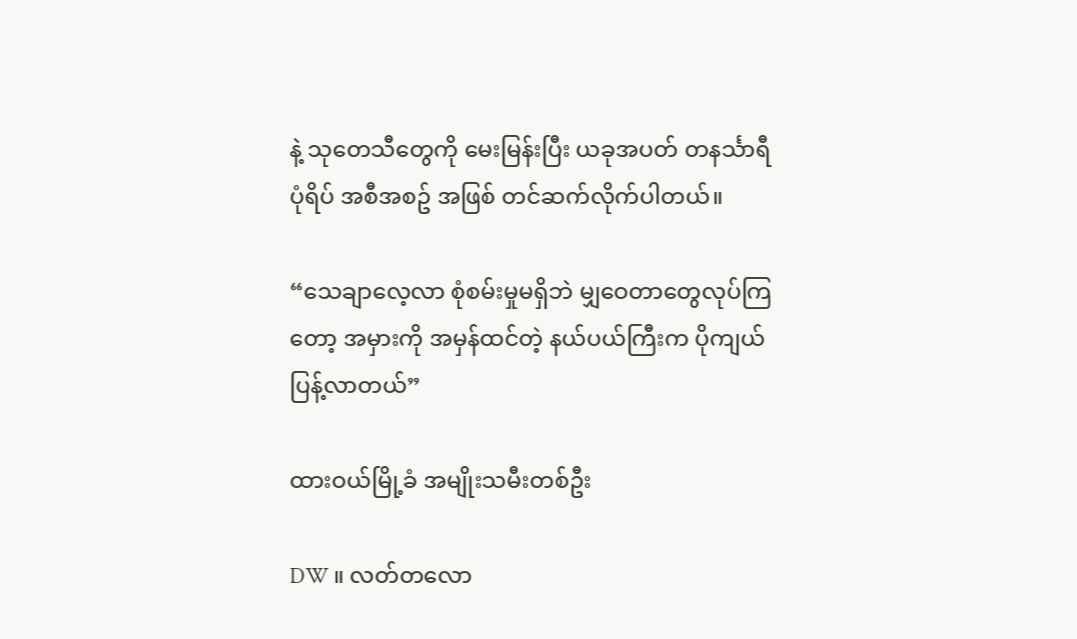နဲ့ သုတေသီတွေကို မေးမြန်းပြီး ယခုအပတ် တနင်္သာရီပုံရိပ် အစီအစဥ် အဖြစ် တင်ဆက်လိုက်ပါတယ်။

“သေချာလေ့လာ စုံစမ်းမှုမရှိဘဲ မျှဝေတာတွေလုပ်ကြတော့ အမှားကို အမှန်ထင်တဲ့ နယ်ပယ်ကြီးက ပိုကျယ်ပြန့်လာတယ်”

ထားဝယ်မြို့ခံ အမျိုးသမီးတစ်ဦး

DW ။ လတ်တလော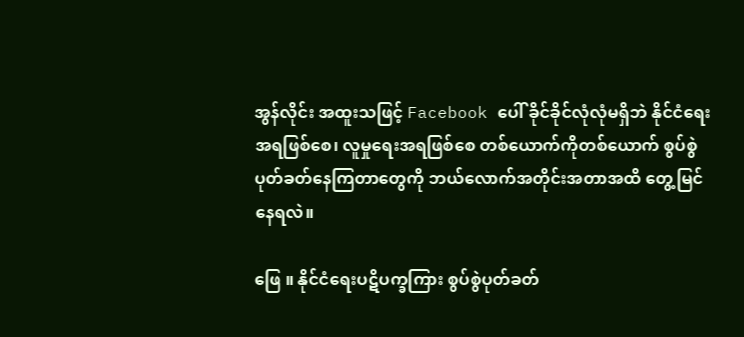အွန်လိုင်း အထူးသဖြင့် Facebook ပေါ် ခိုင်ခိုင်လုံလုံမရှိဘဲ နိုင်ငံရေးအရဖြစ်စေ၊ လူမှုရေးအရဖြစ်စေ တစ်ယောက်ကိုတစ်ယောက် စွပ်စွဲပုတ်ခတ်နေကြတာတွေကို ဘယ်လောက်အတိုင်းအတာအထိ တွေ့မြင်နေရလဲ။

ဖြေ ။ နိုင်ငံရေးပဋိပက္ခကြား စွပ်စွဲပုတ်ခတ်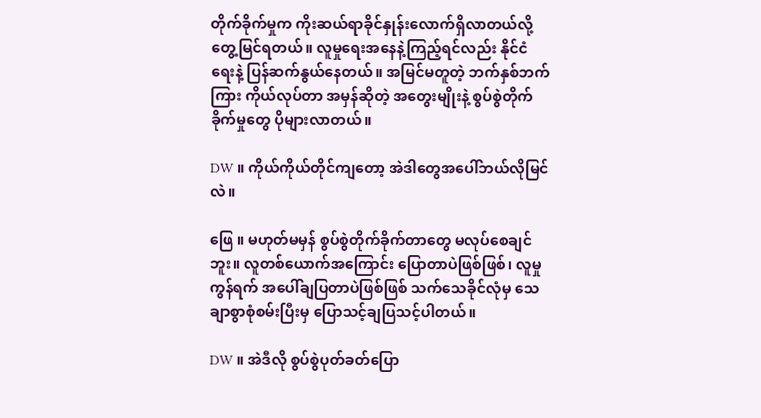တိုက်ခိုက်မှုက ကိုးဆယ်ရာခိုင်နှုန်းလောက်ရှိလာတယ်လို့ တွေ့မြင်ရတယ်။ လူမှုရေးအနေနဲ့ကြည့်ရင်လည်း နိုင်ငံရေးနဲ့ ပြန်ဆက်နွယ်နေတယ်။ အမြင်မတူတဲ့ ဘက်နှစ်ဘက်ကြား ကိုယ်လုပ်တာ အမှန်ဆိုတဲ့ အတွေးမျိုးနဲ့ စွပ်စွဲတိုက်ခိုက်မှုတွေ ပိုများလာတယ်။

DW ။ ကိုယ်ကိုယ်တိုင်ကျတော့ အဲဒါတွေအပေါ်ဘယ်လိုမြင်လဲ။

ဖြေ ။ မဟုတ်မမှန် စွပ်စွဲတိုက်ခိုက်တာတွေ မလုပ်စေချင်ဘူး။ လူတစ်ယောက်အကြောင်း ပြောတာပဲဖြစ်ဖြစ်၊ လူမှုကွန်ရက် အပေါ်ချပြတာပဲဖြစ်ဖြစ် သက်သေခိုင်လုံမှ သေချာစွာစုံစမ်းပြီးမှ ပြောသင့်ချပြသင့်ပါတယ်။

DW ။ အဲဒီလို စွပ်စွဲပုတ်ခတ်ပြော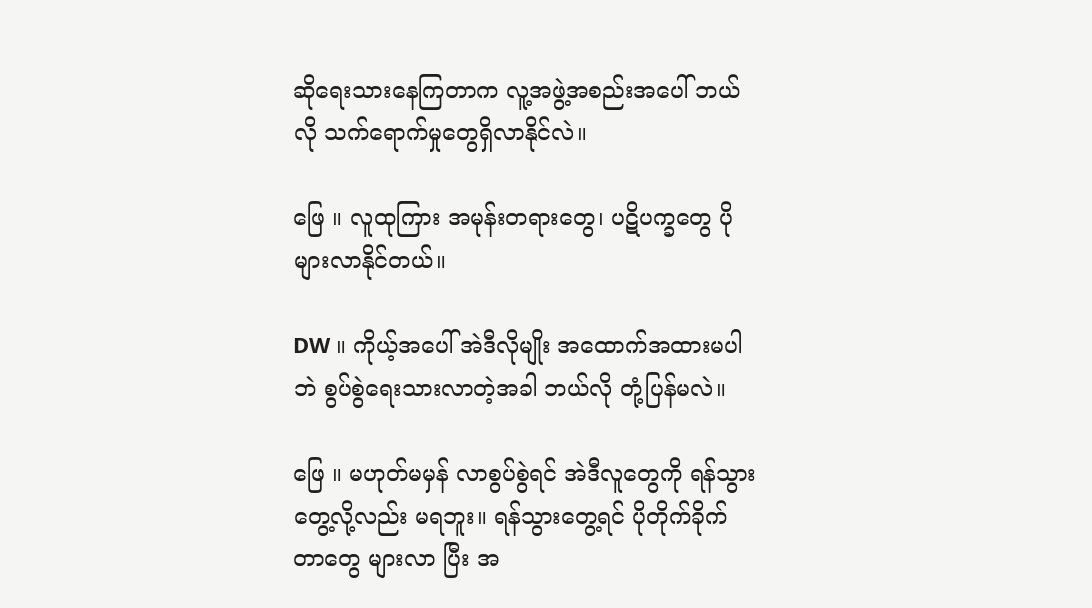ဆိုရေးသားနေကြတာက လူ့အဖွဲ့အစည်းအပေါ် ဘယ်လို သက်ရောက်မှုတွေရှိလာနိုင်လဲ။

ဖြေ ။ လူထုကြား အမုန်းတရားတွေ၊ ပဋိပက္ခတွေ ပိုများလာနိုင်တယ်။

DW ။ ကိုယ့်အပေါ် အဲဒီလိုမျိုး အထောက်အထားမပါဘဲ စွပ်စွဲရေးသားလာတဲ့အခါ ဘယ်လို တုံ့ပြန်မလဲ။

ဖြေ ။ မဟုတ်မမှန် လာစွပ်စွဲရင် အဲဒီလူတွေကို ရန်သွားတွေ့လို့လည်း မရဘူး။ ရန်သွားတွေ့ရင် ပိုတိုက်ခိုက်တာတွေ များလာ ပြီး အ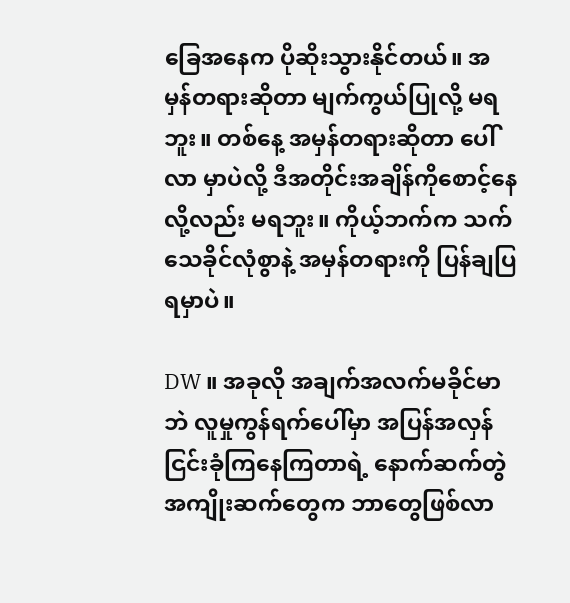ခြေအနေက ပိုဆိုးသွားနိုင်တယ်။ အမှန်တရားဆိုတာ မျက်ကွယ်ပြုလို့ မရဘူး။ တစ်နေ့ အမှန်တရားဆိုတာ ပေါ်လာ မှာပဲလို့ ဒီအတိုင်းအချိန်ကိုစောင့်နေလို့လည်း မရဘူး။ ကိုယ့်ဘက်က သက်သေခိုင်လုံစွာနဲ့ အမှန်တရားကို ပြန်ချပြရမှာပဲ။

DW ။ အခုလို အချက်အလက်မခိုင်မာဘဲ လူမှုကွန်ရက်ပေါ်မှာ အပြန်အလှန်ငြင်းခုံကြနေကြတာရဲ့ နောက်ဆက်တွဲ အကျိုးဆက်တွေက ဘာတွေဖြစ်လာ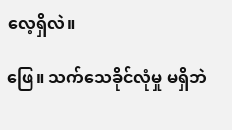လေ့ရှိလဲ။

ဖြေ။ သက်သေခိုင်လုံမှု မရှိဘဲ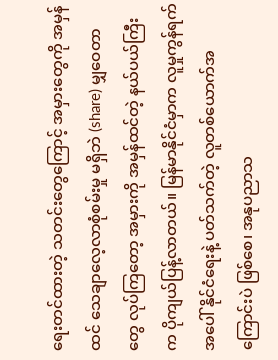ရေးတင်ထားတဲ့ သတင်းတွေကြောင့် အမှားတွေကို အမှန်ထင် သေချာလေ့လာစုံစမ်းမှု မရှိဘဲ (share) မျှဝေတာတွေ လုပ်ကြတော့ အမှားကို အမှန်ထင်တဲ့ နယ်ပယ်ကြီးက ပိုကျယ်ပြန့်လာတယ်။ မြန်မာနိုင်ငံမှာက လူမှုကွန်ရက်အပေါ် နိုင်ငံရေးနဲ့ ပတ်သက်တဲ့ လူတစ်ယောက်အကြောင်းပဲ ဖြစ်စေ၊ အနုပညာသ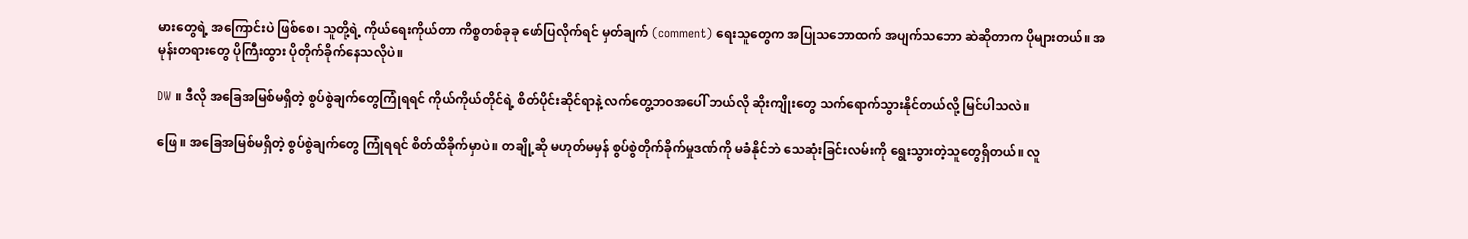မားတွေရဲ့ အကြောင်းပဲ ဖြစ်စေ၊ သူတို့ရဲ့ ကိုယ်ရေးကိုယ်တာ ကိစ္စတစ်ခုခု ဖော်ပြလိုက်ရင် မှတ်ချက် (comment) ရေးသူတွေက အပြုသဘောထက် အပျက်သဘော ဆဲဆိုတာက ပိုများတယ်။ အမုန်းတရားတွေ ပိုကြီးထွား ပိုတိုက်ခိုက်နေသလိုပဲ။

DW ။ ဒီလို အခြေအမြစ်မရှိတဲ့ စွပ်စွဲချက်တွေကြုံရရင် ကိုယ်ကိုယ်တိုင်ရဲ့ စိတ်ပိုင်းဆိုင်ရာနဲ့ လက်တွေ့ဘဝအပေါ် ဘယ်လို ဆိုးကျိုးတွေ သက်ရောက်သွားနိုင်တယ်လို့ မြင်ပါသလဲ။

ဖြေ ။ အခြေအမြစ်မရှိတဲ့ စွပ်စွဲချက်တွေ ကြုံရရင် စိတ်ထိခိုက်မှာပဲ။ တချို့ဆို မဟုတ်မမှန် စွပ်စွဲတိုက်ခိုက်မှုဒဏ်ကို မခံနိုင်ဘဲ သေဆုံးခြင်းလမ်းကို ရွေးသွားတဲ့သူတွေရှိတယ်။ လူ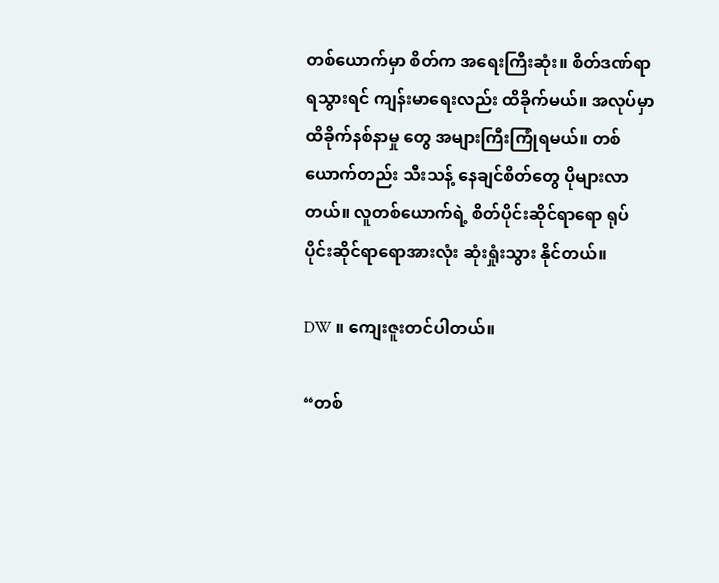တစ်ယောက်မှာ စိတ်က အရေးကြီးဆုံး။ စိတ်ဒဏ်ရာရသွားရင် ကျန်းမာရေးလည်း ထိခိုက်မယ်။ အလုပ်မှာထိခိုက်နစ်နာမှု တွေ အများကြီးကြုံရမယ်။ တစ်ယောက်တည်း သီးသန့် နေချင်စိတ်တွေ ပိုများလာတယ်။ လူတစ်ယောက်ရဲ့ စိတ်ပိုင်းဆိုင်ရာရော ရုပ်ပိုင်းဆိုင်ရာရောအားလုံး ဆုံးရှုံးသွား နိုင်တယ်။

DW ။ ကျေးဇူးတင်ပါတယ်။

“တစ်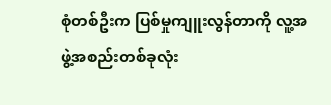စုံတစ်ဦးက ပြစ်မှုကျူးလွန်တာကို လူ့အဖွဲ့အစည်းတစ်ခုလုံး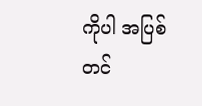ကိုပါ အပြစ်တင်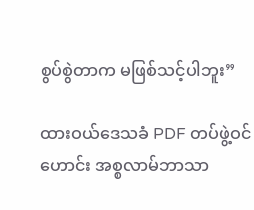စွပ်စွဲတာက မဖြစ်သင့်ပါဘူး”

ထားဝယ်ဒေသခံ PDF တပ်ဖွဲ့ဝင်ဟောင်း အစ္စလာမ်ဘာသာ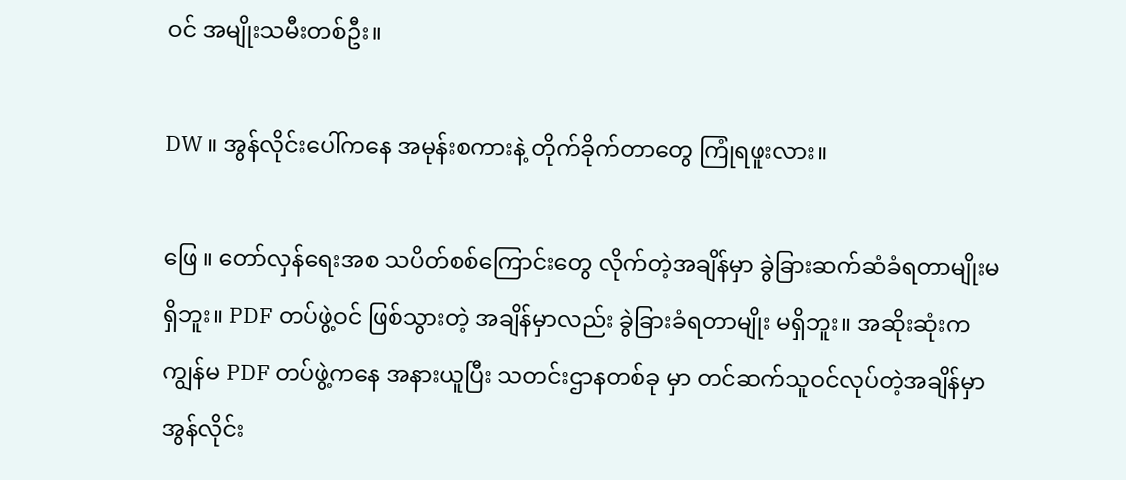ဝင် အမျိုးသမီးတစ်ဦး။

DW ။ အွန်လိုင်းပေါ်ကနေ အမုန်းစကားနဲ့ တိုက်ခိုက်တာတွေ ကြုံရဖူးလား။

ဖြေ ။ တော်လှန်ရေးအစ သပိတ်စစ်ကြောင်းတွေ လိုက်တဲ့အချိန်မှာ ခွဲခြားဆက်ဆံခံရတာမျိုးမရှိဘူး။ PDF တပ်ဖွဲ့ဝင် ဖြစ်သွားတဲ့ အချိန်မှာလည်း ခွဲခြားခံရတာမျိုး မရှိဘူး။ အဆိုးဆုံးက ကျွန်မ PDF တပ်ဖွဲ့ကနေ အနားယူပြီး သတင်းဌာနတစ်ခု မှာ တင်ဆက်သူဝင်လုပ်တဲ့အချိန်မှာ အွန်လိုင်း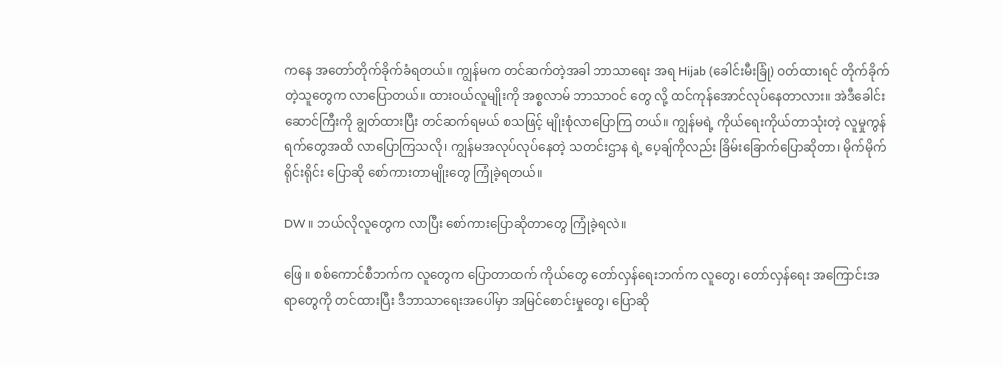ကနေ အတော်တိုက်ခိုက်ခံရတယ်။ ကျွန်မက တင်ဆက်တဲ့အခါ ဘာသာရေး အရ Hijab (ခေါင်းမီးခြုံ) ဝတ်ထားရင် တိုက်ခိုက်တဲ့သူတွေက လာပြောတယ်။ ထားဝယ်လူမျိုးကို အစ္စလာမ် ဘာသာဝင် တွေ လို့ ထင်ကုန်အောင်လုပ်နေတာလား။ အဲဒီခေါင်းဆောင်ကြီးကို ချွတ်ထားပြီး တင်ဆက်ရမယ် စသဖြင့် မျိုးစုံလာပြောကြ တယ်။ ကျွန်မရဲ့ ကိုယ်ရေးကိုယ်တာသုံးတဲ့ လူမှုကွန်ရက်တွေအထိ လာပြောကြသလို၊ ကျွန်မအလုပ်လုပ်နေတဲ့ သတင်းဌာန ရဲ့ ပေ့ချ်ကိုလည်း ခြိမ်းခြောက်ပြောဆိုတာ၊ မိုက်မိုက်ရိုင်းရိုင်း ပြောဆို စော်ကားတာမျိုးတွေ ကြုံခဲ့ရတယ်။

DW ။ ဘယ်လိုလူတွေက လာပြီး စော်ကားပြောဆိုတာတွေ ကြုံခဲ့ရလဲ။

ဖြေ ။ စစ်ကောင်စီဘက်က လူတွေက ပြောတာထက် ကိုယ်တွေ တော်လှန်ရေးဘက်က လူတွေ၊ တော်လှန်ရေး အကြောင်းအရာတွေကို တင်ထားပြီး ဒီဘာသာရေးအပေါ်မှာ အမြင်စောင်းမှုတွေ၊ ပြောဆို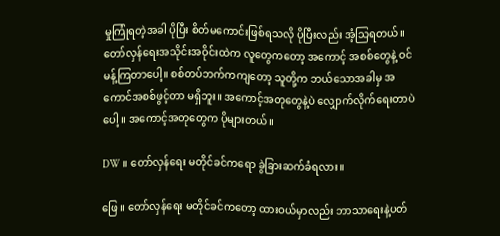မှုကြုံရတဲ့အခါ ပိုပြီး စိတ်မကောင်းဖြစ်ရသလို ပိုပြီးလည်း အံ့သြရတယ်။ တော်လှန်ရေးအသိုင်းအဝိုင်းထဲက လူတွေကတော့ အကောင့် အစစ်တွေနဲ့ ဝင်မန့်ကြတာပေါ့။ စစ်တပ်ဘက်ကကျတော့ သူတို့က ဘယ်သောအခါမှ အကောင်အစစ်ဖွင့်တာ မရှိဘူး။ အကောင့်အတုတွေနဲ့ပဲ လျှောက်လိုက်ရေးတာပဲပေါ့ ။ အကောင့်အတုတွေက ပိုများတယ်။

DW ။ တော်လှန်ရေး မတိုင်ခင်ကရော ခွဲခြားဆက်ခံရလား။

ဖြေ ။ တော်လှန်ရေး မတိုင်ခင်ကတော့ ထားဝယ်မှာလည်း ဘာသာရေးနဲ့ပတ်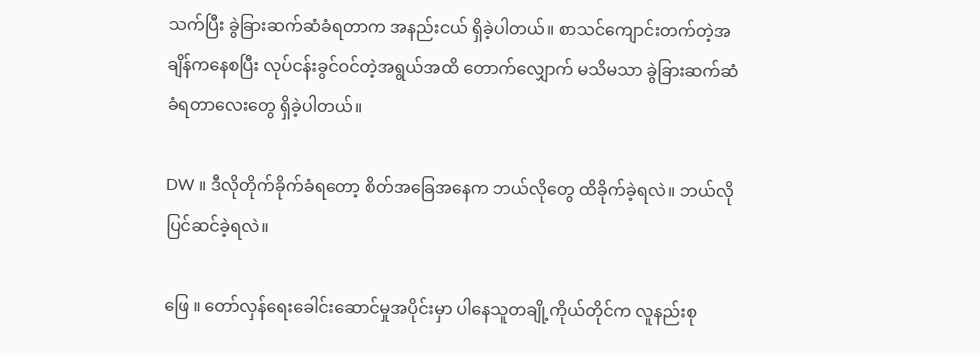သက်ပြီး ခွဲခြားဆက်ဆံခံရတာက အနည်းငယ် ရှိခဲ့ပါတယ်။ စာသင်ကျောင်းတက်တဲ့အချိန်ကနေစပြီး လုပ်ငန်းခွင်ဝင်တဲ့အရွယ်အထိ တောက်လျှောက် မသိမသာ ခွဲခြားဆက်ဆံခံရတာလေးတွေ ရှိခဲ့ပါတယ်။

DW ။ ဒီလိုတိုက်ခိုက်ခံရတော့ စိတ်အခြေအနေက ဘယ်လိုတွေ ထိခိုက်ခဲ့ရလဲ။ ဘယ်လို ပြင်ဆင်ခဲ့ရလဲ။

ဖြေ ။ တော်လှန်ရေးခေါင်းဆောင်မှုအပိုင်းမှာ ပါနေသူတချို့ကိုယ်တိုင်က လူနည်းစု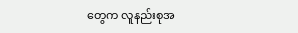တွေက လူနည်းစုအ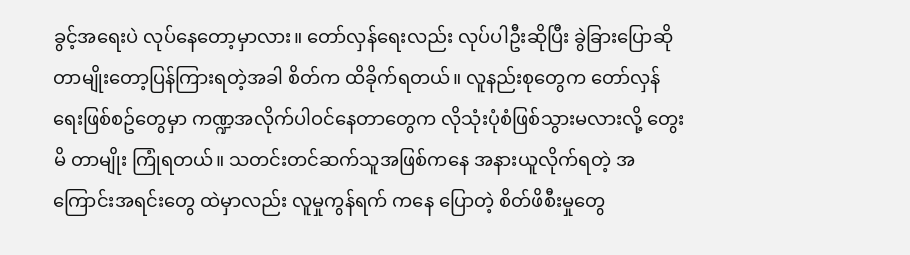ခွင့်အရေးပဲ လုပ်နေတော့မှာလား။ တော်လှန်ရေးလည်း လုပ်ပါဦးဆိုပြီး ခွဲခြားပြောဆိုတာမျိုးတော့ပြန်ကြားရတဲ့အခါ စိတ်က ထိခိုက်ရတယ်။ လူနည်းစုတွေက တော်လှန်ရေးဖြစ်စဥ်တွေမှာ ကဏ္ဍအလိုက်ပါဝင်နေတာတွေက လိုသုံးပုံစံဖြစ်သွားမလားလို့ တွေးမိ တာမျိုး ကြုံရတယ်။ သတင်းတင်ဆက်သူအဖြစ်ကနေ အနားယူလိုက်ရတဲ့ အကြောင်းအရင်းတွေ ထဲမှာလည်း လူမှုကွန်ရက် ကနေ ပြောတဲ့ စိတ်ဖိစီးမှုတွေ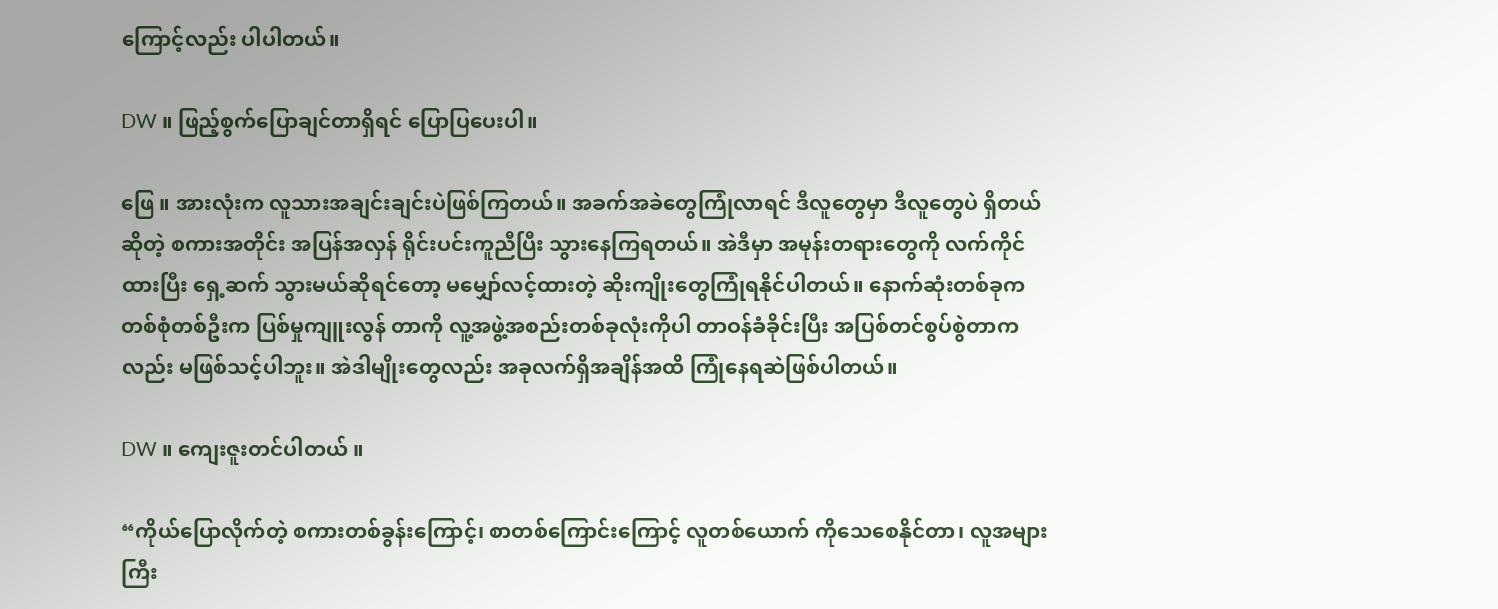ကြောင့်လည်း ပါပါတယ်။

DW ။ ဖြည့်စွက်ပြောချင်တာရှိရင် ပြောပြပေးပါ။

ဖြေ ။ အားလုံးက လူသားအချင်းချင်းပဲဖြစ်ကြတယ်။ အခက်အခဲတွေကြုံလာရင် ဒီလူတွေမှာ ဒီလူတွေပဲ ရှိတယ်ဆိုတဲ့ စကားအတိုင်း အပြန်အလှန် ရိုင်းပင်းကူညီပြီး သွားနေကြရတယ်။ အဲဒီမှာ အမုန်းတရားတွေကို လက်ကိုင်ထားပြီး ရှေ့ဆက် သွားမယ်ဆိုရင်တော့ မမျှော်လင့်ထားတဲ့ ဆိုးကျိုးတွေကြုံရနိုင်ပါတယ်။ နောက်ဆုံးတစ်ခုက တစ်စုံတစ်ဦးက ပြစ်မှုကျူးလွန် တာကို လူ့အဖွဲ့အစည်းတစ်ခုလုံးကိုပါ တာဝန်ခံခိုင်းပြီး အပြစ်တင်စွပ်စွဲတာကလည်း မဖြစ်သင့်ပါဘူး။ အဲဒါမျိုးတွေလည်း အခုလက်ရှိအချိန်အထိ ကြုံနေရဆဲဖြစ်ပါတယ်။

DW ။ ကျေးဇူးတင်ပါတယ် ။

“ကိုယ်ပြောလိုက်တဲ့ စကားတစ်ခွန်းကြောင့်၊ စာတစ်ကြောင်းကြောင့် လူတစ်ယောက် ကိုသေစေနိုင်တာ၊ လူအများကြီး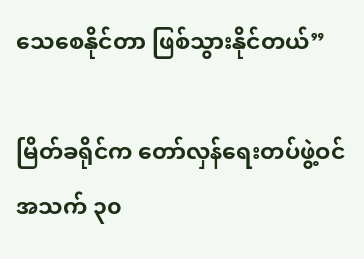သေစေနိုင်တာ ဖြစ်သွားနိုင်တယ်”

မြိတ်ခရိုင်က တော်လှန်‌ရေးတပ်ဖွဲ့ဝင် အသက် ၃၀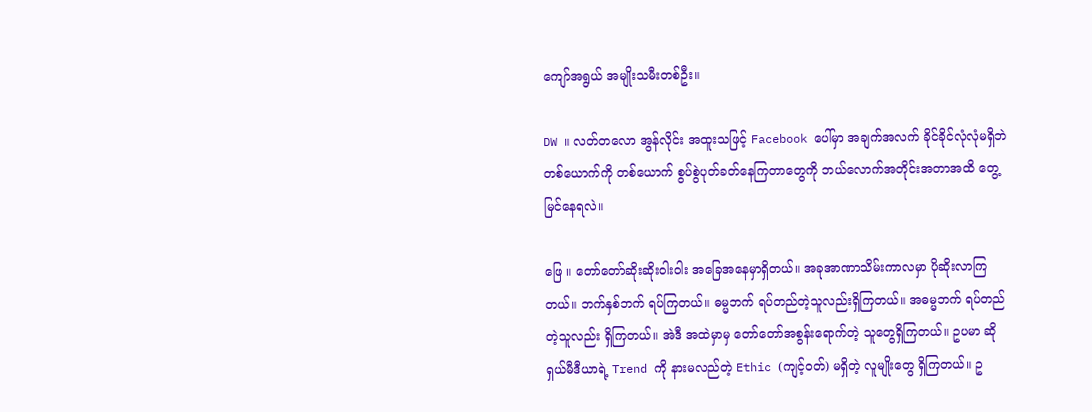ကျော်အရွယ် အမျိုးသမီးတစ်ဦး။

DW ။ လတ်တလော အွန်လိုင်း အထူးသဖြင့် Facebook ပေါ်မှာ အချက်အလက် ခိုင်ခိုင်လုံလုံမရှိဘဲ တစ်ယောက်ကို တစ်ယောက် စွပ်စွဲပုတ်ခတ်နေကြတာတွေကို ဘယ်လောက်အတိုင်းအတာအထိ တွေ့မြင်နေရလဲ။

ဖြေ ။ တော်‌တော်ဆိုးဆိုးဝါးဝါး‌ အခြေအနေမှာရှိတယ်။ အခုအာဏာသိမ်းကာလမှာ ပိုဆိုးလာကြတယ်။ ဘက်နှစ်ဘက် ရပ်ကြတယ်။ ဓမ္မဘက် ရပ်တည်တဲ့သူလည်းရှိကြတယ်။ အဓမ္မဘက် ရပ်တည်တဲ့သူလည်း ရှိကြတယ်။ အဲဒီ အထဲမှာမှ ‌တော်‌တော်အစွန်း‌‌ရောက်တဲ့ သူတွေရှိကြတယ်။ ဥပမာ ဆိုရှယ်မီဒီယာရဲ့ Trend ကို နားမလည်တဲ့ Ethic (ကျင့်ဝတ်) မရှိတဲ့ လူမျိုးတွေ ရှိကြတယ်။ ဥ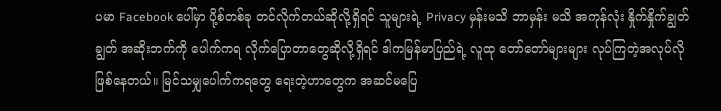ပမာ Facebook ပေါ်မှာ ပို့စ်တစ်ခု တင်လိုက်တယ်ဆိုလို့ရှိရင် သူများရဲ့ Privacy မှန်းမသိ ဘာမှန်း မသိ အကုန်လုံး နှိုက်နှိုက်ချွတ်ချွတ် အဆိုးဘက်ကို ပေါက်ကရ လိုက်ပြောတာတွေဆိုလို့ရှိရင် ဒါကမြန်မာပြည်ရဲ့ လူထု တော်တော်များများ လုပ်ကြတဲ့အလုပ်လို ဖြစ်နေတယ်။ မြင်သမျှပေါက်ကရတွေ ရေးတဲ့ဟာတွေက အဆင်မပြေ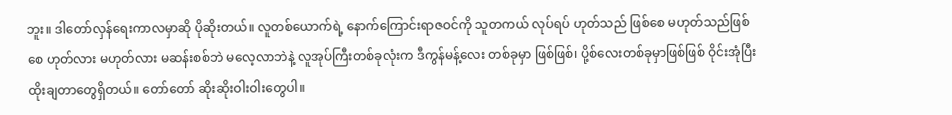ဘူး။ ဒါတော်လှန်ရေးကာလမှာဆို ပိုဆိုးတယ်။ လူတစ်ယောက်ရဲ့ နောက်ကြောင်းရာဇဝင်ကို သူတကယ် လုပ်ရပ် ဟုတ်သည် ဖြစ်စေ မဟုတ်သည်ဖြစ်စေ ဟုတ်လား မဟုတ်လား မဆန်းစစ်ဘဲ မလေ့လာဘဲနဲ့ လူအုပ်ကြီးတစ်ခုလုံးက ဒီကွန်မန့်လေး တစ်ခုမှာ ဖြစ်ဖြစ်၊ ပို့စ်လေးတစ်ခုမှာဖြစ်ဖြစ် ဝိုင်းအုံပြီး ထိုးချတာတွေရှိတယ်။ တော်တော် ဆိုးဆိုးဝါးဝါးတွေပါ။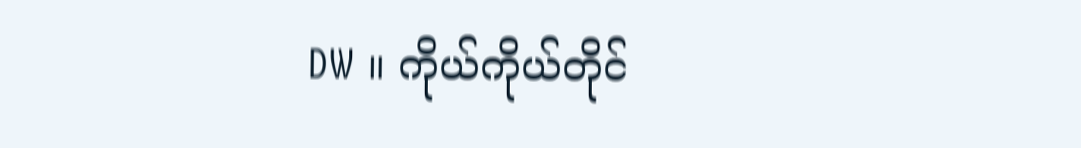DW ။ ကိုယ်ကိုယ်တိုင်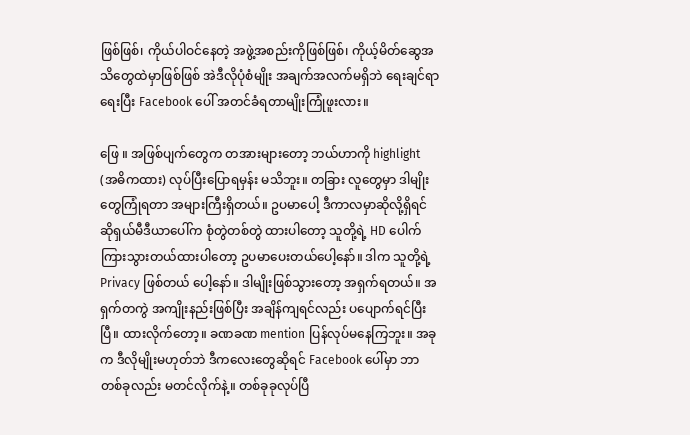ဖြစ်ဖြစ်၊ ကိုယ်ပါဝင်နေတဲ့ အဖွဲ့အစည်းကိုဖြစ်ဖြစ်၊ ကိုယ့်မိတ်ဆွေအသိတွေထဲမှာဖြစ်ဖြစ် အဲဒီလိုပုံစံမျိုး အချက်အလက်မရှိဘဲ ရေးချင်ရာရေးပြီး Facebook ပေါ် အတင်ခံရတာမျိုးကြုံဖူးလား။

ဖြေ ။ အဖြစ်ပျက်တွေက တအားများတော့ ဘယ်ဟာကို highlight (အဓိကထား) လုပ်ပြီးပြောရမှန်း မသိဘူး။ တခြား လူတွေမှာ ဒါမျိုးတွေကြုံရတာ အများကြီးရှိတယ်။ ဥပမာပေါ့ ဒီကာလမှာဆိုလို့ရှိရင် ဆိုရှယ်မီဒီယာပေါ်က စုံတွဲတစ်တွဲ ထားပါတော့ သူတို့ရဲ့ HD ပေါက်ကြားသွားတယ်ထားပါတော့ ဥပမာပေးတယ်ပေါ့နော်။ ဒါက သူတို့ရဲ့ Privacy ဖြစ်တယ် ပေါ့နော်။ ဒါမျိုးဖြစ်သွားတော့ အရှက်ရတယ်။ အရှက်တကွဲ အကျိုးနည်းဖြစ်ပြီး အချိန်ကျရင်လည်း ပပျောက်ရင်ပြီးပြီ။ ထားလိုက်‌တော့။ ခဏခဏ mention ပြန်လုပ်မနေကြဘူး။ အခုက ဒီလိုမျိုးမဟုတ်ဘဲ ဒီကလေးတွေဆိုရင် Facebook ပေါ်မှာ ဘာတစ်ခုလည်း မတင်လိုက်နဲ့။ တစ်ခုခုလုပ်ပြီ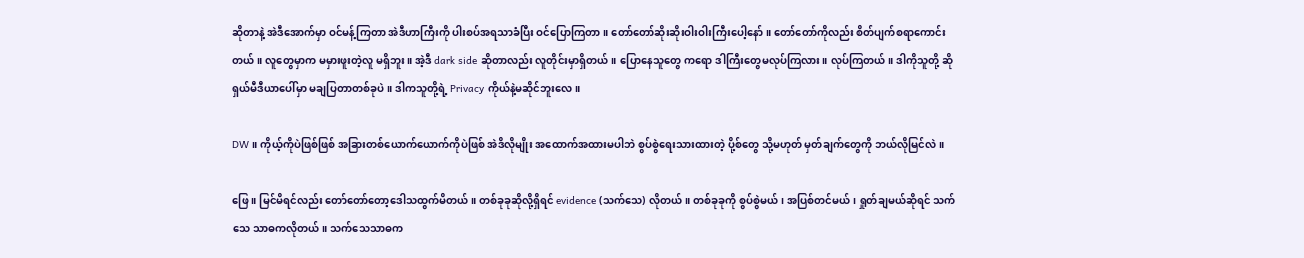ဆိုတာနဲ့ အဲဒီအောက်မှာ ဝင်မန့်ကြတာ အဲဒီဟာကြီးကို ပါးစပ်အရသာခံပြီး ဝင်ပြောကြတာ။ တော်တော်ဆိုးဆိုးဝါးဝါးကြီးပေါ့နော်။ တော်တော်ကိုလည်း စိတ်ပျက်စရာကောင်းတယ်။ လူတွေမှာက မမှားဖူးတဲ့လူ မရှိဘူး။ အဲ့ဒီ dark side ဆိုတာလည်း လူတိုင်းမှာရှိတယ်။ ပြောနေသူတွေ ကရော ဒါကြီးတွေမလုပ်ကြလား။ လုပ်ကြတယ်။ ဒါကိုသူတို့ ဆိုရှယ်မီဒီယာပေါ်မှာ မချပြတာတစ်ခုပဲ။ ဒါကသူတို့ရဲ့ Privacy ကိုယ်နဲ့မဆိုင်ဘူးလေ။

DW ။ ကိုယ့်ကိုပဲဖြစ်ဖြစ် အခြားတစ်ယောက်ယောက်ကိုပဲဖြစ် အဲဒိလိုမျိုး အထောက်အထားမပါဘဲ စွပ်စွဲရေးသားထားတဲ့ ပို့စ်တွေ သို့မဟုတ် မှတ်ချက်တွေကို ဘယ်လိုမြင်လဲ။

ဖြေ ။ မြင်မိရင်လည်း တော်တော်တော့ဒေါသထွက်မိတယ်။ တစ်ခုခုဆိုလို့ရှိရင် evidence (သက်သေ) လိုတယ်။ တစ်ခုခုကို စွပ်စွဲမယ်၊ အပြစ်တင်မယ်၊ ရှုတ်ချမယ်ဆိုရင် သက်သေ သာဓကလိုတယ်။ သက်သေသာဓက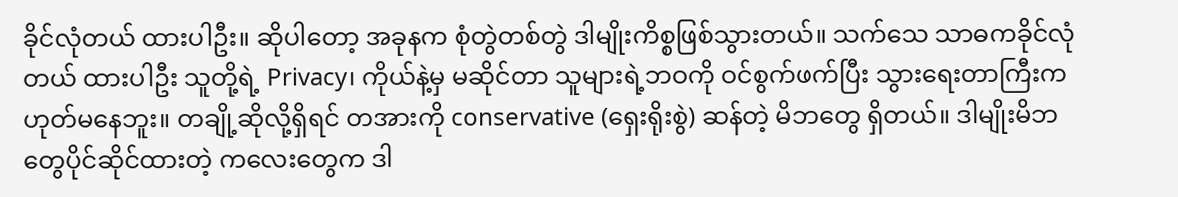ခိုင်လုံတယ် ထားပါဦး။ ဆိုပါ‌တော့ အခုနက စုံတွဲတစ်တွဲ ဒါမျိုးကိစ္စဖြစ်သွားတယ်။ သက်သေ သာဓကခိုင်လုံတယ် ထားပါဦး သူတို့ရဲ့ Privacy၊ ကိုယ်နဲ့မှ မဆိုင်တာ သူများရဲ့ဘဝကို ဝင်စွက်ဖက်ပြီး သွားရေးတာကြီးက ဟုတ်မနေဘူး။ တချို့ဆိုလို့ရှိရင် တအားကို conservative (ရှေးရိုးစွဲ) ဆန်တဲ့ မိဘတွေ ရှိတယ်။ ဒါမျိုးမိဘတွေပိုင်ဆိုင်ထားတဲ့ ကလေးတွေက ဒါ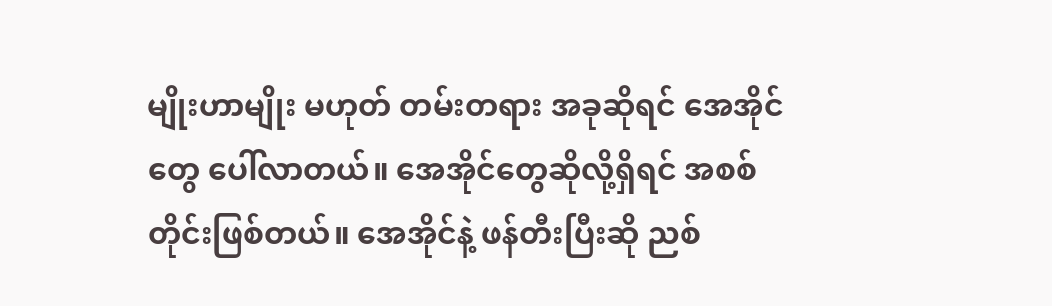မျိုးဟာမျိုး မဟုတ် တမ်းတရား အခုဆိုရင် အေအိုင်တွေ ပေါ်လာတယ်။ အေအိုင်တွေဆိုလို့ရှိရင် အစစ်တိုင်းဖြစ်တယ်။ အေအိုင်နဲ့ ဖန်တီးပြီးဆို ညစ်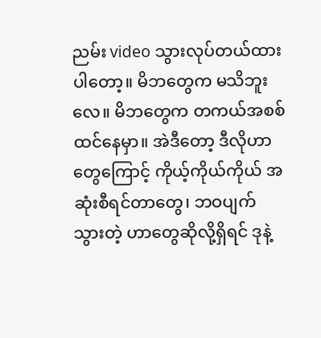ညမ်း video သွားလုပ်တယ်ထားပါတော့။ မိဘတွေက မသိဘူးလေ။ မိဘတွေက တကယ်အစစ်ထင်နေမှာ။ အဲဒီတော့ ဒီလိုဟာတွေကြောင့် ကိုယ့်ကိုယ်ကိုယ် အဆုံးစီရင်တာတွေ၊ ဘဝပျက်သွားတဲ့ ဟာတွေဆိုလို့ရှိရင် ဒုနဲ့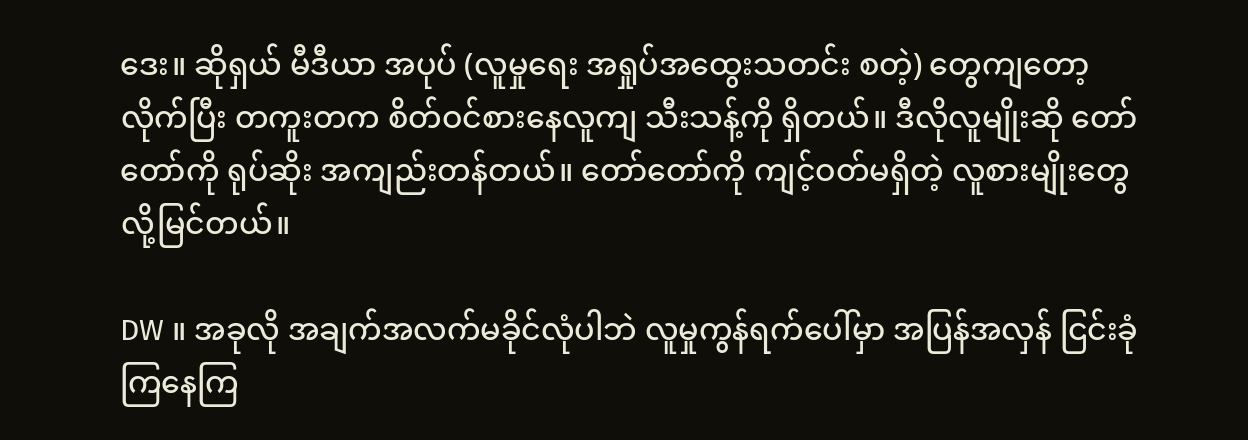ဒေး။ ဆိုရှယ် မီဒီယာ အပုပ် (လူမှုရေး အရှုပ်အထွေးသတင်း စတဲ့) တွေကျတော့ လိုက်ပြီး တကူးတက စိတ်ဝင်စားနေလူကျ သီးသန့်ကို ရှိတယ်။ ဒီလိုလူမျိုးဆို တော်တော်ကို ရုပ်ဆိုး အကျည်းတန်တယ်။ တော်တော်ကို ကျင့်ဝတ်မရှိတဲ့ လူစားမျိုးတွေလို့မြင်တယ်။

DW ။ အခုလို အချက်အလက်မခိုင်လုံပါဘဲ လူမှုကွန်ရက်ပေါ်မှာ အပြန်အလှန် ငြင်းခုံကြနေကြ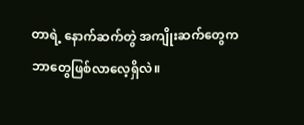တာရဲ့ နောက်ဆက်တွဲ အကျိုးဆက်တွေက ဘာတွေဖြစ်လာလေ့ရှိလဲ။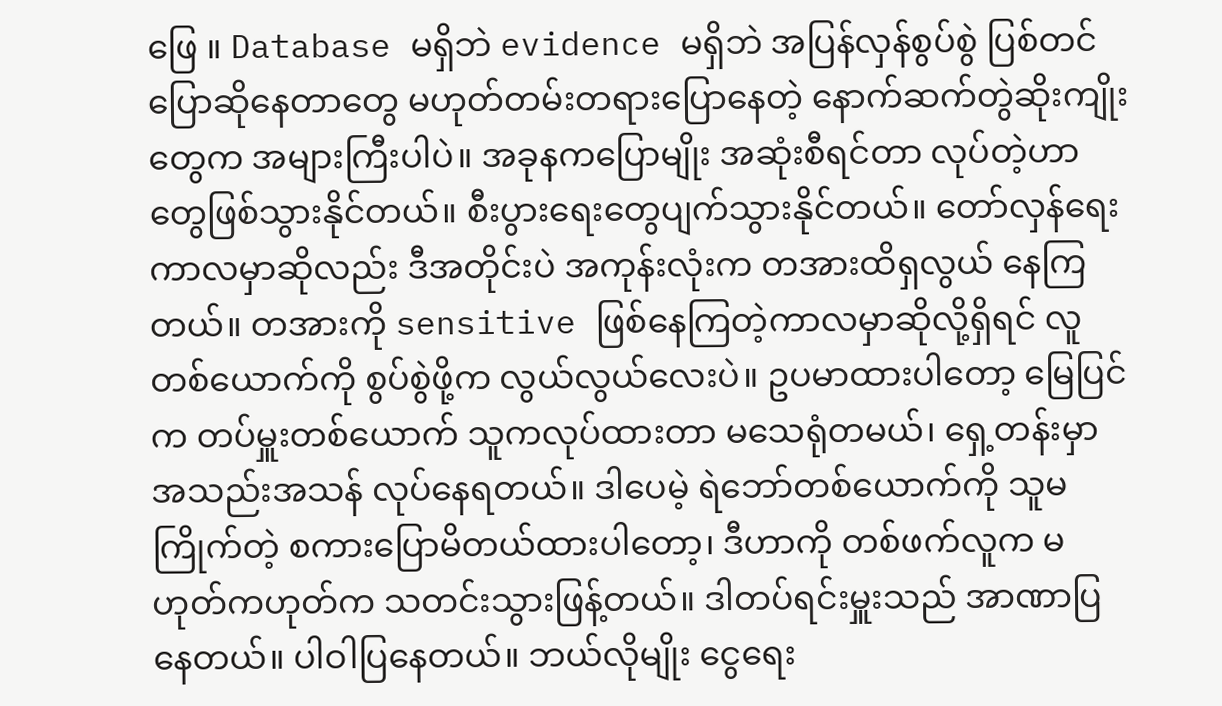ဖြေ ။ Database မရှိဘဲ evidence မရှိဘဲ အပြန်လှန်စွပ်စွဲ ပြစ်တင်ပြောဆိုနေတာတွေ မဟုတ်တမ်းတရားပြောနေတဲ့ နောက်ဆက်တွဲဆိုးကျိုးတွေက အများကြီးပါပဲ။ အခုနကပြောမျိုး အဆုံးစီရင်တာ လုပ်တဲ့ဟာတွေဖြစ်သွားနိုင်တယ်။ စီးပွားရေးတွေပျက်သွားနိုင်တယ်။ တော်လှန်ရေးကာလမှာဆိုလည်း ဒီအတိုင်းပဲ အကုန်းလုံးက တအားထိရှလွယ် နေကြတယ်။ တအားကို sensitive ဖြစ်နေကြတဲ့ကာလမှာဆိုလို့ရှိရင် လူတစ်ယောက်ကို စွပ်စွဲဖို့က လွယ်လွယ်လေးပဲ။ ဥပမာထားပါတော့ မြေပြင်က တပ်မှူးတစ်ယောက် သူကလုပ်ထားတာ မသေရုံတမယ်၊ ရှေ့တန်းမှာ အသည်းအသန် လုပ်နေရတယ်။ ဒါပေမဲ့ ရဲဘော်တစ်ယောက်ကို သူမကြိုက်တဲ့ စကားပြောမိတယ်ထားပါတော့၊ ဒီဟာကို တစ်ဖက်လူက မဟုတ်ကဟုတ်က သတင်းသွားဖြန့်တယ်။ ဒါတပ်ရင်းမှူးသည် အာဏာပြနေတယ်။ ပါဝါပြနေတယ်။ ဘယ်လိုမျိုး ငွေရေး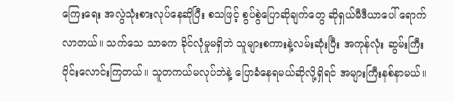ကြေးရေး အလွဲသုံးစားလုပ်နေဆိုပြီး စသဖြင့် စွပ်စွဲပြောဆိုချက်တွေ ဆိုရှယ်မီဒီယာပေါ် ရောက်လာတယ်။ သက်သေ သာဓက ခိုင်လုံမှုမရှိဘဲ သူများစကားနဲ့လမ်းဆုံးပြီး အကုန်လုံး ဆွမ်းကြီးဝိုင်းလောင်းကြတယ်။ သူတကယ်မလုပ်ဘဲနဲ့ ပြောခံနေရမယ်ဆိုလို့ရှိရင် အများကြီးနစ်နာမယ်။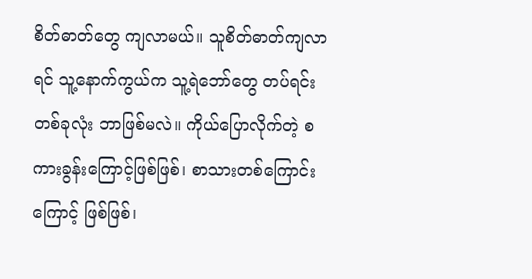စိတ်ဓာတ်တွေ ကျလာမယ်။ သူစိတ်ဓာတ်ကျလာရင် သူ့နောက်ကွယ်က သူ့ရဲဘော်တွေ တပ်ရင်းတစ်ခုလုံး ဘာဖြစ်မလဲ။ ကိုယ်ပြောလိုက်တဲ့ စကားခွန်းကြောင့်ဖြစ်ဖြစ်၊ စာသားတစ်ကြောင်းကြောင့် ဖြစ်ဖြစ်၊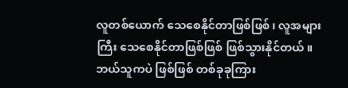လူတစ်ယောက် သေစေနိုင်တာဖြစ်ဖြစ်၊ လူအများကြီး သေစေနိုင်တာဖြစ်ဖြစ် ဖြစ်သွားနိုင်တယ်။ ဘယ်သူကပဲ ဖြစ်ဖြစ် တစ်ခုခုကြား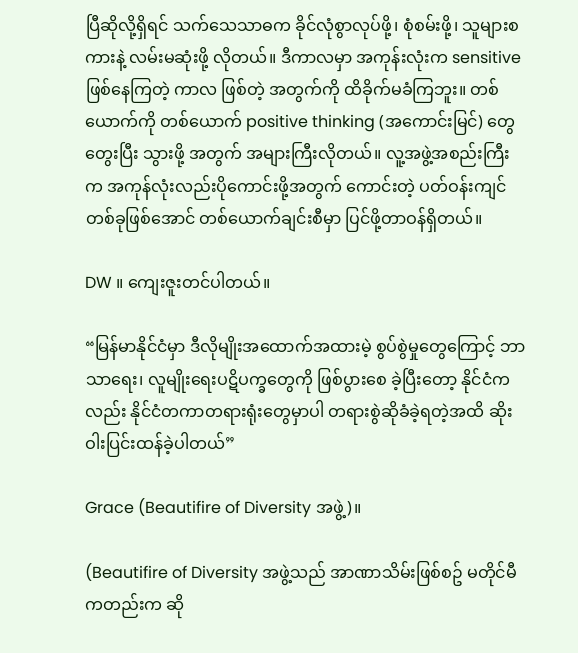ပြီဆိုလို့ရှိရင် သက်သေသာဓက ခိုင်လုံစွာလုပ်ဖို့၊ စုံစမ်းဖို့၊ သူများစကားနဲ့ လမ်းမဆုံးဖို့ လိုတယ်။ ဒီကာလမှာ အကုန်းလုံးက sensitive ဖြစ်နေကြတဲ့ ကာလ ဖြစ်တဲ့ အတွက်ကို ထိခိုက်မခံကြဘူး။ တစ်ယောက်ကို တစ်ယောက် positive thinking (အကောင်းမြင်) တွေတွေးပြီး သွားဖို့ အတွက် အများကြီးလိုတယ်။ လူ့အဖွဲ့အစည်းကြီးက အကုန်လုံးလည်းပိုကောင်းဖို့အတွက် ကောင်းတဲ့ ပတ်ဝန်းကျင် တစ်ခုဖြစ်အောင် တစ်ယောက်ချင်းစီမှာ ပြင်ဖို့တာဝန်ရှိတယ်။

DW ။ ကျေးဇူးတင်ပါတယ်။

“မြန်မာနိုင်ငံမှာ ဒီလိုမျိုးအထောက်အထားမဲ့ စွပ်စွဲမှုတွေကြောင့် ဘာသာရေး၊ လူမျိုးရေးပဋိပက္ခတွေကို ဖြစ်ပွားစေ ခဲ့ပြီးတော့ နိုင်ငံကလည်း နိုင်ငံတကာတရားရုံးတွေမှာပါ တရားစွဲဆိုခံခဲ့ရတဲ့အထိ ဆိုးဝါးပြင်းထန်ခဲ့ပါတယ်”

Grace (Beautifire of Diversity အဖွဲ့)။

(Beautifire of Diversity အဖွဲ့သည် အာဏာသိမ်းဖြစ်စဥ် မတိုင်မီကတည်းက ဆို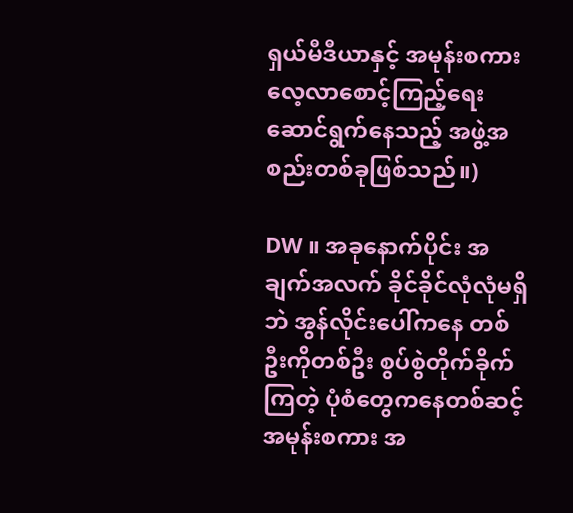ရှယ်မီဒီယာနှင့် အမုန်းစကား လေ့လာစောင့်ကြည့်ရေးဆောင်ရွက်နေသည့် အဖွဲ့အစည်းတစ်ခုဖြစ်သည်။)

DW ။ အခုနောက်ပိုင်း အချက်အလက် ခိုင်ခိုင်လုံလုံမရှိဘဲ အွန်လိုင်းပေါ်ကနေ တစ်ဦးကိုတစ်ဦး စွပ်စွဲတိုက်ခိုက်ကြတဲ့ ပုံစံတွေကနေတစ်ဆင့် အမုန်းစကား အ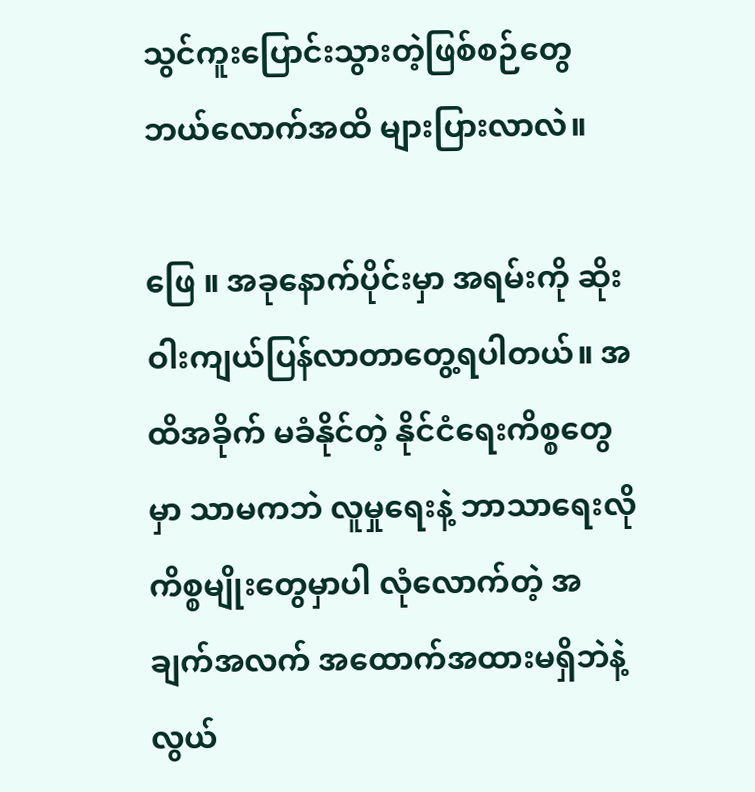သွင်ကူးပြောင်းသွားတဲ့ဖြစ်စဉ်တွေ ဘယ်လောက်အထိ များပြားလာလဲ။

ဖြေ ။ အခုနောက်ပိုင်းမှာ အရမ်းကို ဆိုးဝါးကျယ်ပြန်လာတာတွေ့ရပါတယ်။ အထိအခိုက် မခံနိုင်တဲ့ နိုင်ငံရေးကိစ္စတွေမှာ သာမကဘဲ လူမှုရေးနဲ့ ဘာသာရေးလို ကိစ္စမျိုးတွေမှာပါ လုံလောက်တဲ့ အချက်အလက် အထောက်အထားမရှိဘဲနဲ့ လွယ်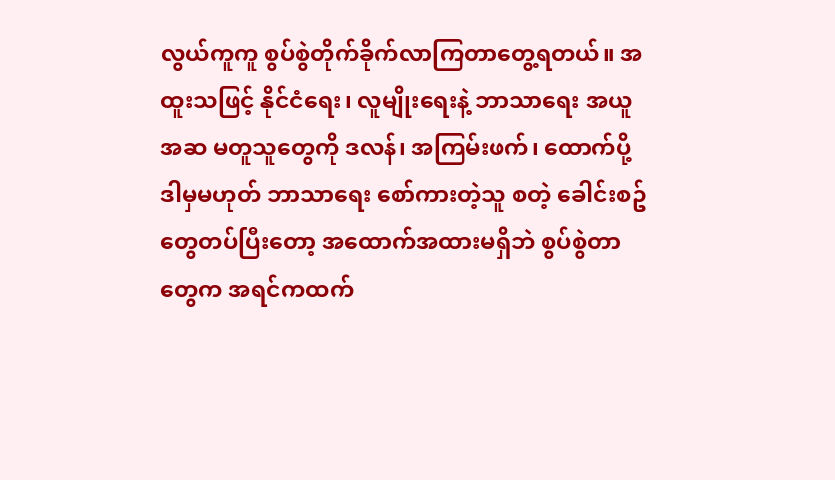လွယ်ကူကူ စွပ်စွဲတိုက်ခိုက်လာကြတာတွေ့ရတယ်။ အထူးသဖြင့် နိုင်ငံရေး၊ လူမျိုးရေးနဲ့ ဘာသာရေး အယူအဆ မတူသူတွေကို ဒလန်၊ အကြမ်းဖက်၊ ထောက်ပို့ ဒါမှမဟုတ် ဘာသာရေး စော်ကားတဲ့သူ စတဲ့ ခေါင်းစဥ်တွေတပ်ပြီးတော့ အထောက်အထားမရှိဘဲ စွပ်စွဲတာတွေက အရင်ကထက်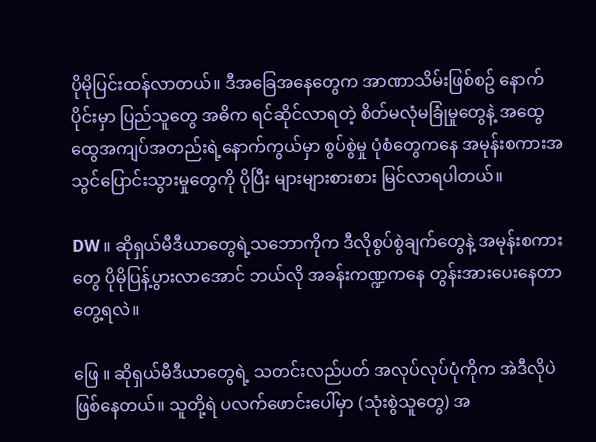ပိုမိုပြင်းထန်လာတယ်။ ဒီအခြေအနေတွေက အာဏာသိမ်းဖြစ်စဥ် နောက်ပိုင်းမှာ ပြည်သူတွေ အဓိက ရင်ဆိုင်လာရတဲ့ စိတ်မလုံမခြုံမှုတွေနဲ့ အထွေထွေအကျပ်အတည်းရဲ့နောက်ကွယ်မှာ စွပ်စွဲမှု ပုံစံတွေကနေ အမုန်းစကားအသွင်ပြောင်းသွားမှုတွေကို ပိုပြီး များများစားစား မြင်လာရပါတယ်။

DW ။ ဆိုရှယ်မီဒီယာတွေရဲ့သဘောကိုက ဒီလိုစွပ်စွဲချက်တွေနဲ့ အမုန်းစကားတွေ ပိုမိုပြန့်ပွားလာအောင် ဘယ်လို အခန်းကဏ္ဍကနေ တွန်းအားပေးနေတာ တွေ့ရလဲ။

ဖြေ ။ ဆိုရှယ်မီဒီယာတွေရဲ့ သတင်းလည်ပတ် အလုပ်လုပ်ပုံကိုက အဲဒီလိုပဲ ဖြစ်နေတယ်။ သူတို့ရဲ ပလက်ဖောင်းပေါ်မှာ (သုံးစွဲသူတွေ) အ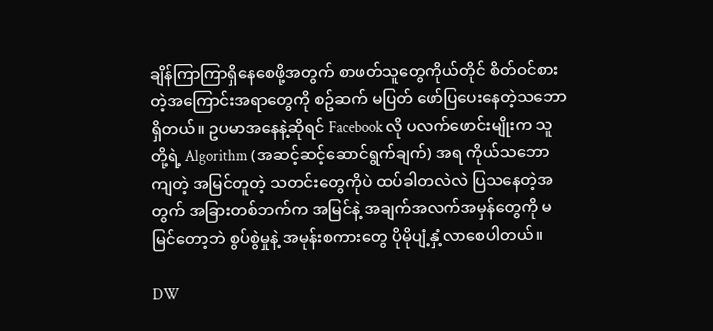ချိန်ကြာကြာရှိနေစေဖို့အတွက် စာဖတ်သူတွေကိုယ်တိုင် စိတ်ဝင်စားတဲ့အကြောင်းအရာတွေကို စဥ်ဆက် မပြတ် ဖော်ပြပေးနေတဲ့သဘောရှိတယ်။ ဥပမာအနေနဲ့ဆိုရင် Facebook လို ပလက်ဖောင်းမျိုးက သူတို့ရဲ့ Algorithm (အဆင့်ဆင့်ဆောင်ရွက်ချက်) အရ ကိုယ်သဘောကျတဲ့ အမြင်တူတဲ့ သတင်းတွေကိုပဲ ထပ်ခါတလဲလဲ ပြသနေတဲ့အတွက် အခြားတစ်ဘက်က အမြင်နဲ့ အချက်အလက်အမှန်တွေကို မမြင်တော့ဘဲ စွပ်စွဲမှုနဲ့ အမုန်းစကားတွေ ပိုမိုပျံ့နှံ့လာစေပါတယ်။

DW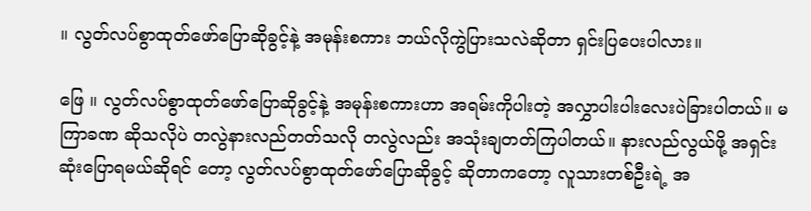။ လွတ်လပ်စွာထုတ်ဖော်ပြောဆိုခွင့်နဲ့ အမုန်းစကား ဘယ်လိုကွဲပြားသလဲဆိုတာ ရှင်းပြပေးပါလား။

ဖြေ ။ လွတ်လပ်စွာထုတ်ဖော်ပြောဆိုခွင့်နဲ့ အမုန်းစကားဟာ အရမ်းကိုပါးတဲ့ အလွှာပါးပါးလေးပဲခြားပါတယ်။ မကြာခဏ ဆိုသလိုပဲ တလွဲနားလည်တတ်သလို တလွဲလည်း အသုံးချတတ်ကြပါတယ်။ နားလည်လွယ်ဖို့ အရှင်းဆုံးပြောရမယ်ဆိုရင် တော့ လွတ်လပ်စွာထုတ်ဖော်ပြောဆိုခွင့် ဆိုတာကတော့ လူသားတစ်ဦးရဲ့ အ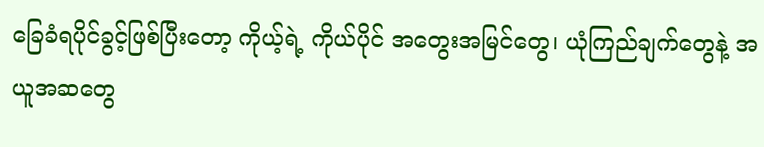ခြေခံရပိုင်ခွင့်ဖြစ်ပြီးတော့ ကိုယ့်ရဲ့ ကိုယ်ပိုင် အတွေးအမြင်တွေ၊ ယုံကြည်ချက်တွေနဲ့ အယူအဆတွေ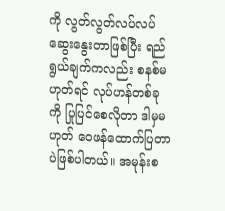ကို လွတ်လွတ်လပ်လပ်ဆွေးနွေးတာဖြစ်ပြီး ရည်ရွယ်ချက်ကလည်း စနစ်မဟုတ်ရင် လုပ်ဟန်တစ်ခုကို ပြုပြင်စေလိုတာ ဒါမှမဟုတ် ဝေဖန်ထောက်ပြတာပဲဖြစ်ပါတယ်။ အမုန်းစ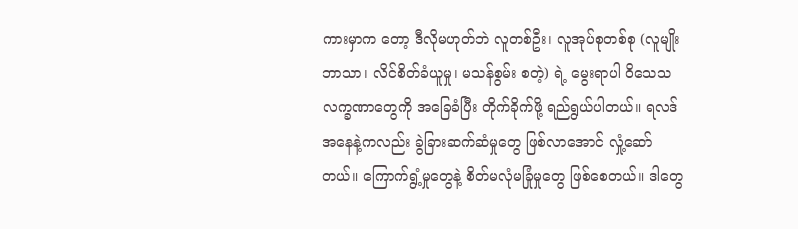ကားမှာက တော့ ဒီလိုမဟုတ်ဘဲ လူတစ်ဦး၊ လူအုပ်စုတစ်စု (လူမျိုးဘာသာ၊ လိင်စိတ်ခံယူမှု၊ မသန်စွမ်း စတဲ့) ရဲ့ မွေးရာပါ ဝိသေသ လက္ခဏာတွေကို အခြေခံပြီး တိုက်ခိုက်ဖို့ ရည်ရွယ်ပါတယ်။ ရလဒ်အနေနဲ့ကလည်း ခွဲခြားဆက်ဆံမှုတွေ ဖြစ်လာအောင် လှုံ့ဆော်တယ်။ ကြောက်ရွံ့မှုတွေနဲ့ စိတ်မလုံမခြုံမှုတွေ ဖြစ်စေတယ်။ ဒါတွေ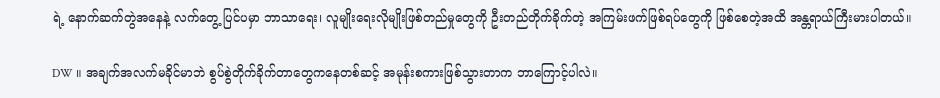ရဲ့ နောက်ဆက်တွဲအနေနဲ့ လက်တွေ့ ပြင်ပမှာ ဘာသာရေး၊ လူမျိုးရေးလိုမျိုးဖြစ်တည်မှုတွေကို ဦးတည်တိုက်ခိုက်တဲ့ အကြမ်းဖက်ဖြစ်ရပ်တွေကို ဖြစ်စေတဲ့အထိ အန္တရာယ်ကြီးမားပါတယ်။

DW ။ အချက်အလက်မခိုင်မာဘဲ စွပ်စွဲတိုက်ခိုက်တာတွေကနေတစ်ဆင့် အမုန်းစကားဖြစ်သွားတာက ဘာကြောင့်ပါလဲ။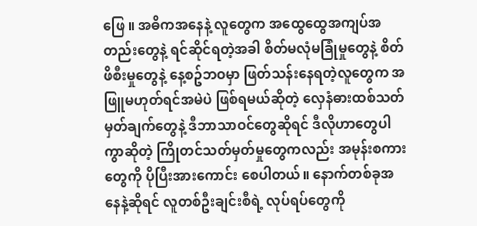ဖြေ ။ အဓိကအနေနဲ့ လူတွေက အထွေထွေအကျပ်အတည်းတွေနဲ့ ရင်ဆိုင်ရတဲ့အခါ စိတ်မလုံမခြုံမှုတွေနဲ့ စိတ်ဖိစီးမှုတွေနဲ့ နေ့စဥ်ဘဝမှာ ဖြတ်သန်းနေရတဲ့လူတွေက အဖြူမဟုတ်ရင်အမဲပဲ ဖြစ်ရမယ်ဆိုတဲ့ လှေနံဓားထစ်သတ်မှတ်ချက်တွေနဲ့ ဒီဘာသာဝင်တွေဆိုရင် ဒီလိုဟာတွေပါကွာဆိုတဲ့ ကြိုတင်သတ်မှတ်မှုတွေကလည်း အမုန်းစကားတွေကို ပိုပြီးအားကောင်း စေပါတယ်။ နောက်တစ်ခုအနေနဲ့ဆိုရင် လူတစ်ဦးချင်းစီရဲ့ လုပ်ရပ်တွေကို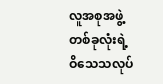လူအစုအဖွဲ့တစ်ခုလုံးရဲ့ ဝိသေသလုပ်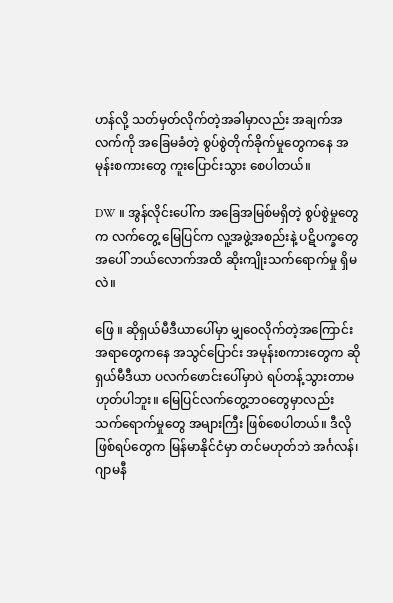ဟန်လို့ သတ်မှတ်လိုက်တဲ့အခါမှာလည်း အချက်အလက်ကို အခြေမခံတဲ့ စွပ်စွဲတိုက်ခိုက်မှုတွေကနေ အမုန်းစကားတွေ ကူးပြောင်းသွား စေပါတယ်။

DW ။ အွန်လိုင်းပေါ်က အခြေအမြစ်မရှိတဲ့ စွပ်စွဲမှုတွေက လက်တွေ့ မြေပြင်က လူ့အဖွဲ့အစည်းနဲ့ ပဋိပက္ခတွေအပေါ် ဘယ်လောက်အထိ ဆိုးကျိုးသက်ရောက်မှု ရှိမလဲ။

ဖြေ ။ ဆိုရှယ်မီဒီယာပေါ်မှာ မျှဝေလိုက်တဲ့အကြောင်းအရာတွေကနေ အသွင်ပြောင်း အမုန်းစကားတွေက ဆိုရှယ်မီဒီယာ ပလက်ဖောင်းပေါ်မှာပဲ ရပ်တန့်သွားတာမဟုတ်ပါဘူး။ မြေပြင်လက်တွေ့ဘဝတွေမှာလည်း သက်ရောက်မှုတွေ အများကြီး ဖြစ်စေပါတယ်။ ဒီလိုဖြစ်ရပ်တွေက မြန်မာနိုင်ငံမှာ တင်မဟုတ်ဘဲ အင်္ဂလန်၊ ဂျာမနီ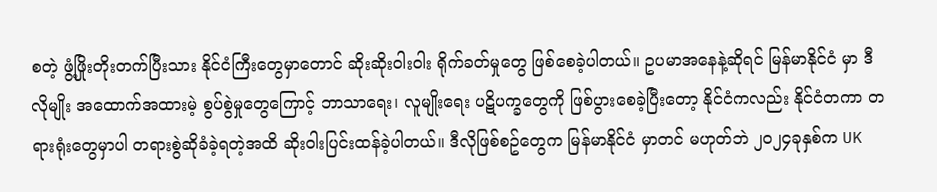စတဲ့ ဖွံ့ဖြိုးတိုးတက်ပြီးသား နိုင်ငံကြီးတွေမှာတောင် ဆိုးဆိုးဝါးဝါး ရိုက်ခတ်မှုတွေ ဖြစ်စေခဲ့ပါတယ်။ ဥပမာအနေနဲ့ဆိုရင် မြန်မာနိုင်ငံ မှာ ဒီလိုမျိုး အထောက်အထားမဲ့ စွပ်စွဲမှုတွေကြောင့် ဘာသာရေး၊ လူမျိုးရေး ပဋိပက္ခတွေကို ဖြစ်ပွားစေခဲ့ပြီးတော့ နိုင်ငံကလည်း နိုင်ငံတကာ တရားရုံးတွေမှာပါ တရားစွဲဆိုခံခဲ့ရတဲ့အထိ ဆိုးဝါးပြင်းထန်ခဲ့ပါတယ်။ ဒီလိုဖြစ်စဥ်တွေက မြန်မာနိုင်ငံ မှာတင် မဟုတ်ဘဲ ၂၀၂၄ခုနှစ်က UK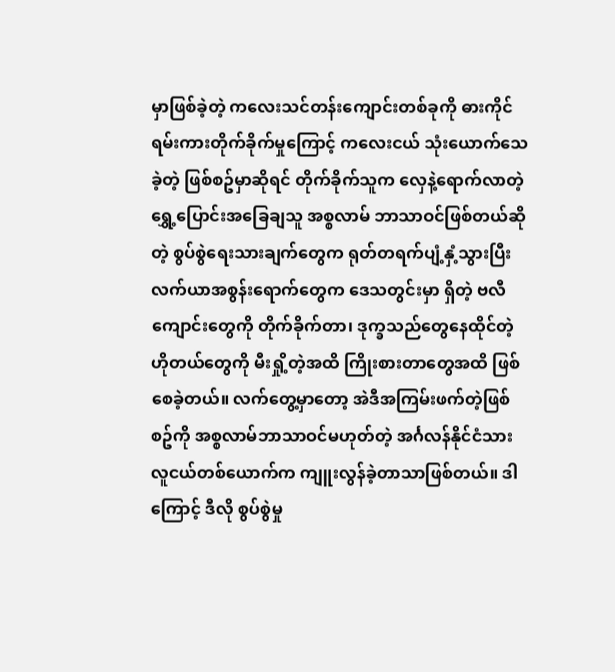မှာဖြစ်ခဲ့တဲ့ ကလေးသင်တန်းကျောင်းတစ်ခုကို ဓားကိုင်ရမ်းကားတိုက်ခိုက်မှုကြောင့် ကလေးငယ် သုံးယောက်သေခဲ့တဲ့ ဖြစ်စဥ်မှာဆိုရင် တိုက်ခိုက်သူက လှေနဲ့ရောက်လာတဲ့ ရွှေ့ပြောင်းအခြေချသူ အစ္စလာမ် ဘာသာဝင်ဖြစ်တယ်ဆိုတဲ့ စွပ်စွဲရေးသားချက်တွေက ရုတ်တရက်ပျံ့နှံ့သွားပြီး လက်ယာအစွန်းရောက်တွေက ဒေသတွင်းမှာ ရှိတဲ့ ဗလီကျောင်းတွေကို တိုက်ခိုက်တာ၊ ဒုက္ခသည်တွေနေထိုင်တဲ့ ဟိုတယ်တွေကို မီးရှို့တဲ့အထိ ကြိုးစားတာတွေအထိ ဖြစ်စေခဲ့တယ်။ လက်တွေ့မှာတော့ အဲဒီအကြမ်းဖက်တဲ့ဖြစ်စဥ်ကို အစ္စလာမ်ဘာသာဝင်မဟုတ်တဲ့ အင်္ဂလန်နိုင်ငံသား လူငယ်တစ်ယောက်က ကျူးလွန်ခဲ့တာသာဖြစ်တယ်။ ဒါကြောင့် ဒီလို စွပ်စွဲမှု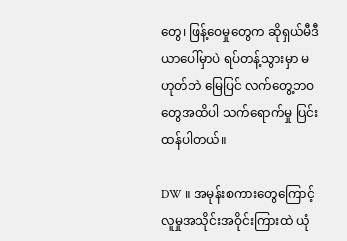တွေ၊ ဖြန့်ဝေမှုတွေက ဆိုရှယ်မီဒီယာပေါ်မှာပဲ ရပ်တန့်သွားမှာ မဟုတ်ဘဲ မြေပြင် လက်တွေ့ဘဝတွေအထိပါ သက်ရောက်မှု ပြင်းထန်ပါတယ်။

DW ။ အမုန်းစကားတွေကြောင့် လူမှုအသိုင်းအဝိုင်းကြားထဲ ယုံ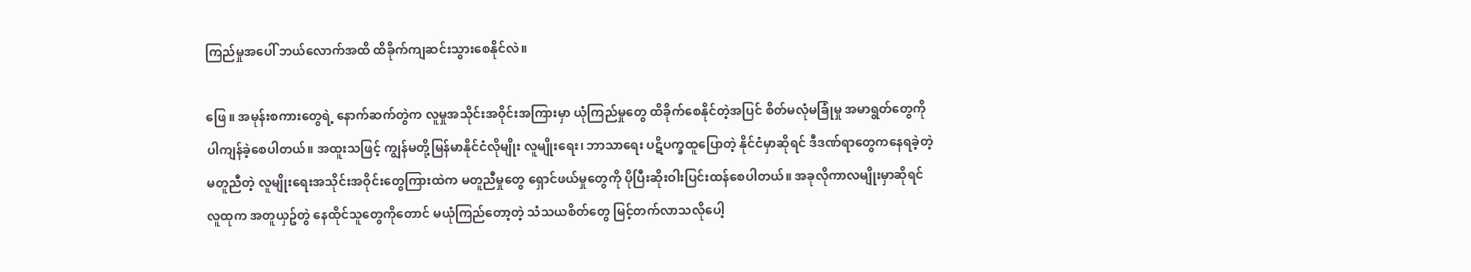ကြည်မှုအပေါ် ဘယ်လောက်အထိ ထိခိုက်ကျဆင်းသွားစေနိုင်လဲ။

ဖြေ ။ အမုန်းစကားတွေရဲ့ နောက်ဆက်တွဲက လူမှုအသိုင်းအဝိုင်းအကြားမှာ ယုံကြည်မှုတွေ ထိခိုက်စေနိုင်တဲ့အပြင် စိတ်မလုံမခြုံမှု အမာရွတ်တွေကိုပါကျန်ခဲ့စေပါတယ်။ အထူးသဖြင့် ကျွန်မတို့မြန်မာနိုင်ငံလိုမျိုး လူမျိုးရေး၊ ဘာသာရေး ပဋိပက္ခထူပြောတဲ့ နိုင်ငံမှာဆိုရင် ဒီဒဏ်ရာတွေကနေရခဲ့တဲ့ မတူညီတဲ့ လူမျိုးရေးအသိုင်းအဝိုင်းတွေကြားထဲက မတူညီမှုတွေ ရှောင်ဖယ်မှုတွေကို ပိုပြီးဆိုးဝါးပြင်းထန်စေပါတယ်။ အခုလိုကာလမျိုးမှာဆိုရင် လူထုက အတူယှဥ်တွဲ နေထိုင်သူတွေကိုတောင် မယုံကြည်တော့တဲ့ သံသယစိတ်တွေ မြင့်တက်လာသလိုပေါ့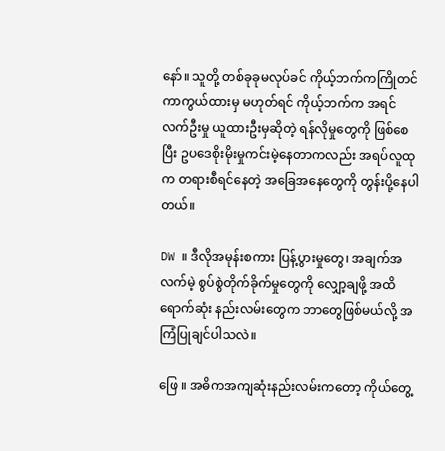နော်။ သူတို့ တစ်ခုခုမလုပ်ခင် ကိုယ့်ဘက်ကကြိုတင်ကာကွယ်ထားမှ မဟုတ်ရင် ကိုယ့်ဘက်က အရင်လက်ဦးမှု ယူထားဦးမှဆိုတဲ့ ရန်လိုမှုတွေကို ဖြစ်စေပြီး ဥပဒေစိုးမိုးမှုကင်းမဲ့နေတာကလည်း အရပ်လူထုက တရားစီရင်နေတဲ့ အခြေအနေတွေကို တွန်းပို့နေပါတယ်။

DW ။ ဒီလိုအမုန်းစကား ပြန့်ပွားမှုတွေ၊ အချက်အလက်မဲ့ စွပ်စွဲတိုက်ခိုက်မှုတွေကို လျှော့ချဖို့ အထိရောက်ဆုံး နည်းလမ်းတွေက ဘာတွေဖြစ်မယ်လို့ အကြံပြုချင်ပါသလဲ။

ဖြေ ။ အဓိကအကျဆုံးနည်းလမ်းကတော့ ကိုယ်တွေ့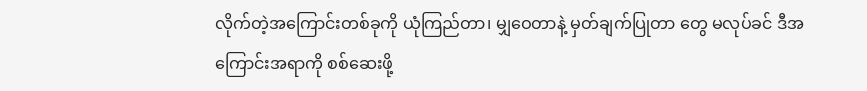လိုက်တဲ့အကြောင်းတစ်ခုကို ယုံကြည်တာ၊ မျှဝေတာနဲ့ မှတ်ချက်ပြုတာ တွေ မလုပ်ခင် ဒီအကြောင်းအရာကို စစ်ဆေးဖို့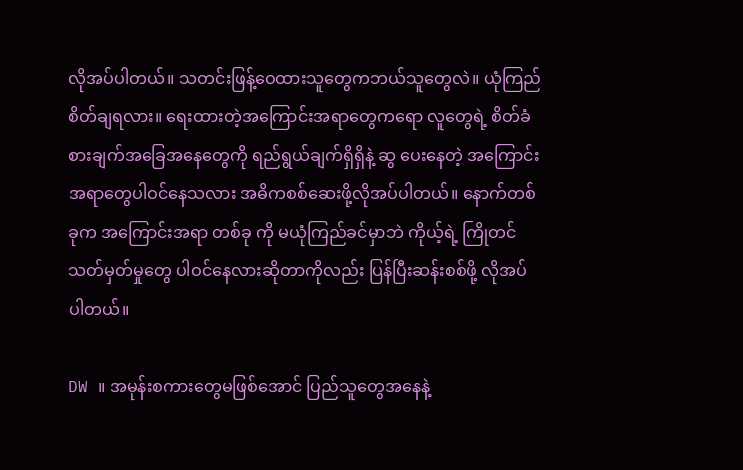လိုအပ်ပါတယ်။ သတင်းဖြန့်ဝေထားသူတွေကဘယ်သူတွေလဲ။ ယုံကြည် စိတ်ချရလား။ ရေးထားတဲ့အကြောင်းအရာတွေကရော လူတွေရဲ့ စိတ်ခံစားချက်အခြေအနေတွေကို ရည်ရွယ်ချက်ရှိရှိနဲ့ ဆွ ပေးနေတဲ့ အကြောင်းအရာတွေပါဝင်နေသလား အဓိကစစ်ဆေးဖို့လိုအပ်ပါတယ်။ နောက်တစ်ခုက အကြောင်းအရာ တစ်ခု ကို မယုံကြည်ခင်မှာဘဲ ကိုယ့်ရဲ့ ကြိုတင်သတ်မှတ်မှုတွေ ပါဝင်နေလားဆိုတာကိုလည်း ပြန်ပြီးဆန်းစစ်ဖို့ လိုအပ်ပါတယ်။

DW ။ အမုန်းစကားတွေမဖြစ်အောင် ပြည်သူတွေအနေနဲ့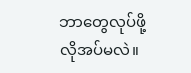ဘာတွေလုပ်ဖို့ လိုအပ်မလဲ။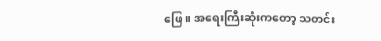ဖြေ ။ အရေးကြီးဆုံးကတော့ သတင်း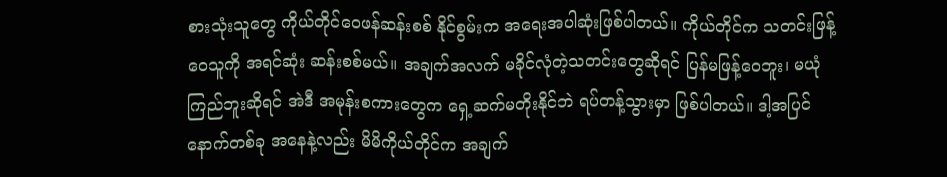စားသုံးသူတွေ ကိုယ်တိုင်ဝေဖန်ဆန်းစစ် နိုင်စွမ်းက အရေးအပါဆုံးဖြစ်ပါတယ်။ ကိုယ်တိုင်က သတင်းဖြန့်ဝေသူကို အရင်ဆုံး ဆန်းစစ်မယ်။ အချက်အလက် မခိုင်လုံတဲ့သတင်းတွေဆိုရင် ပြန်မဖြန့်ဝေဘူး၊ မယုံကြည်ဘူးဆိုရင် အဲဒီ အမုန်းစကားတွေက ရှေ့ဆက်မတိုးနိုင်ဘဲ ရပ်တန့်သွားမှာ ဖြစ်ပါတယ်။ ဒါ့အပြင် နောက်တစ်ခု အနေနဲ့လည်း မိမိကိုယ်တိုင်က အချက်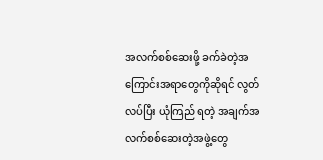အလက်စစ်ဆေးဖို့ ခက်ခဲတဲ့အကြောင်းအရာတွေကိုဆိုရင် လွတ်လပ်ပြီး ယုံကြည် ရတဲ့ အချက်အလက်စစ်ဆေးတဲ့အဖွဲ့တွေ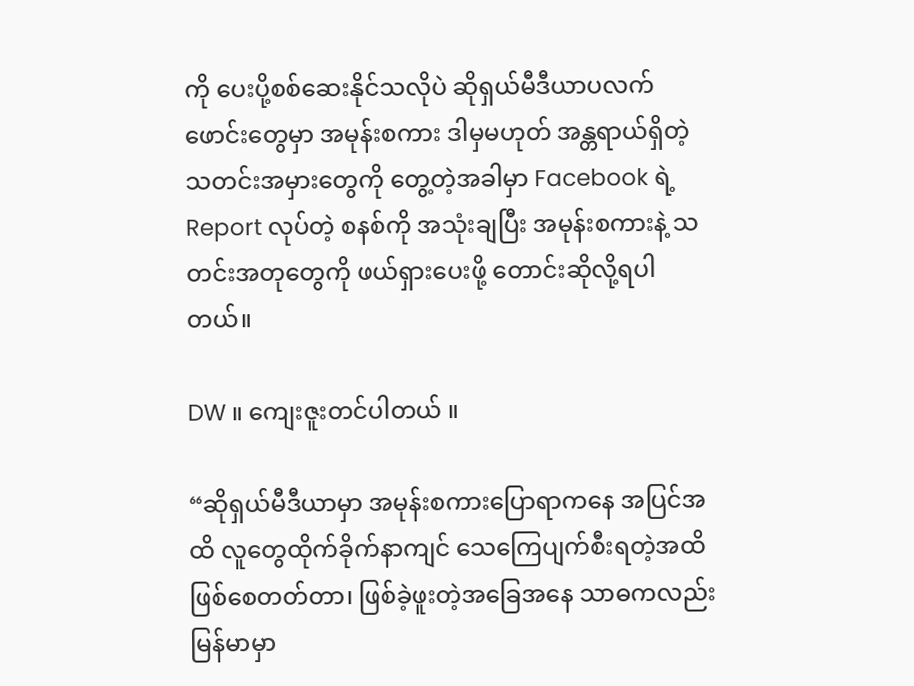ကို ပေးပို့စစ်ဆေးနိုင်သလိုပဲ ဆိုရှယ်မီဒီယာပလက်ဖောင်းတွေမှာ အမုန်းစကား ဒါမှမဟုတ် အန္တရာယ်ရှိတဲ့ သတင်းအမှားတွေကို တွေ့တဲ့အခါမှာ Facebook ရဲ့ Report လုပ်တဲ့ စနစ်ကို အသုံးချပြီး အမုန်းစကားနဲ့ သတင်းအတုတွေကို ဖယ်ရှားပေးဖို့ တောင်းဆိုလို့ရပါတယ်။

DW ။ ကျေးဇူးတင်ပါတယ် ။

“ဆိုရှယ်မီဒီယာမှာ အမုန်းစကားပြောရာကနေ အပြင်အထိ လူတွေထိုက်ခိုက်နာကျင် သေကြေပျက်စီးရတဲ့အထိ ဖြစ်စေတတ်တာ၊ ဖြစ်ခဲ့ဖူးတဲ့အခြေအနေ သာဓကလည်း မြန်မာမှာ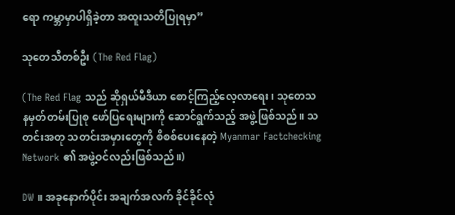ရော ကမ္ဘာမှာပါရှိခဲ့တာ အထူးသတိပြုရမှာ”

သုတေသီတစ်ဦး (The Red Flag)

(The Red Flag သည် ဆိုရှယ်မီဒီယာ စောင့်ကြည့်လေ့လာရေး၊ သုတေသနမှတ်တမ်းပြုစု ဖော်ပြရေးများကို ဆောင်ရွက်သည့် အဖွဲ့ဖြစ်သည်။ သတင်းအတု သတင်းအမှားတွေကို စိစစ်ပေးနေတဲ့ Myanmar Factchecking Network ၏ အဖွဲ့ဝင်လည်းဖြစ်သည်။)

DW ။ အခုနောက်ပိုင်း အချက်အလက် ခိုင်ခိုင်လုံ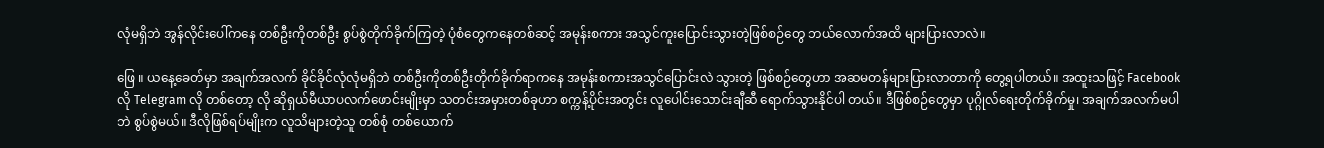လုံမရှိဘဲ အွန်လိုင်းပေါ်ကနေ တစ်ဦးကိုတစ်ဦး စွပ်စွဲတိုက်ခိုက်ကြတဲ့ ပုံစံတွေကနေတစ်ဆင့် အမုန်းစကား အသွင်ကူးပြောင်းသွားတဲ့ဖြစ်စဉ်တွေ ဘယ်လောက်အထိ များပြားလာလဲ။

ဖြေ ။ ယနေ့ခေတ်မှာ အချက်အလက် ခိုင်ခိုင်လုံလုံမရှိဘဲ တစ်ဦးကိုတစ်ဦးတိုက်ခိုက်ရာကနေ အမုန်းစကားအသွင်ပြောင်းလဲ သွားတဲ့ ဖြစ်စဉ်တွေဟာ အဆမတန်များပြားလာတာကို တွေ့ရပါတယ်။ အထူးသဖြင့် Facebook လို Telegram လို တစ်တော့ လို ဆိုရှယ်မီယာပလက်ဖောင်းမျိုးမှာ သတင်းအမှားတစ်ခုဟာ စက္ကန့်ပိုင်းအတွင်း လူပေါင်းသောင်းချီဆီ ရောက်သွားနိုင်ပါ တယ်။ ဒီဖြစ်စဉ်တွေမှာ ပုဂ္ဂိုလ်ရေးတိုက်ခိုက်မှု၊ အချက်အလက်မပါဘဲ စွပ်စွဲမယ်။ ဒီလိုဖြစ်ရပ်မျိုးက လူသိများတဲ့သူ တစ်စုံ တစ်ယောက်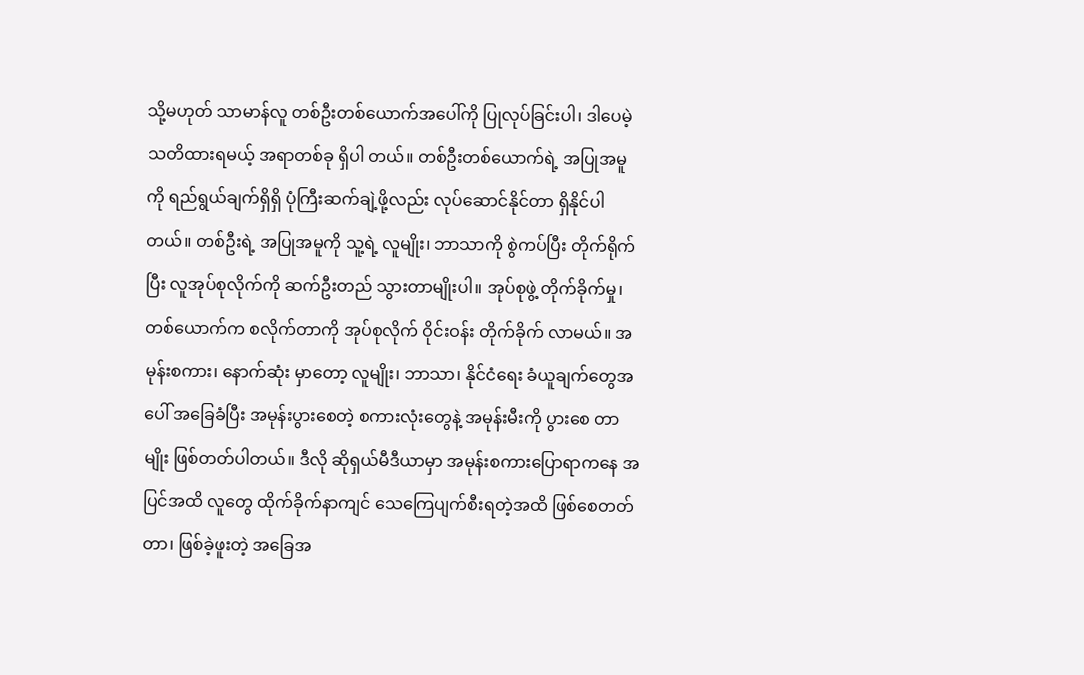သို့မဟုတ် သာမာန်လူ တစ်ဦးတစ်ယောက်အပေါ်ကို ပြုလုပ်ခြင်းပါ၊ ဒါပေမဲ့ သတိထားရမယ့် အရာတစ်ခု ရှိပါ တယ်။ တစ်ဦးတစ်ယောက်ရဲ့ အပြုအမူကို ရည်ရွယ်ချက်ရှိရှိ ပုံကြီးဆက်ချဲ့ဖို့လည်း လုပ်ဆောင်နိုင်တာ ရှိနိုင်ပါတယ်။ တစ်ဦးရဲ့ အပြုအမူကို သူ့ရဲ့ လူမျိုး၊ ဘာသာကို စွဲကပ်ပြီး တိုက်ရိုက်ပြီး လူအုပ်စုလိုက်ကို ဆက်ဦးတည် သွားတာမျိုးပါ။ အုပ်စုဖွဲ့ တိုက်ခိုက်မှု၊ တစ်ယောက်က စလိုက်တာကို အုပ်စုလိုက် ဝိုင်းဝန်း တိုက်ခိုက် လာမယ်။ အမုန်းစကား၊ နောက်ဆုံး မှာတော့ လူမျိုး၊ ဘာသာ၊ နိုင်ငံရေး ခံယူချက်တွေအပေါ် အခြေခံပြီး အမုန်းပွားစေတဲ့ စကားလုံးတွေနဲ့ အမုန်းမီးကို ပွားစေ တာမျိုး ဖြစ်တတ်ပါတယ်။ ဒီလို ဆိုရှယ်မီဒီယာမှာ အမုန်းစကားပြောရာကနေ အပြင်အထိ လူတွေ ထိုက်ခိုက်နာကျင် သေကြေပျက်စီးရတဲ့အထိ ဖြစ်စေတတ်တာ၊ ဖြစ်ခဲ့ဖူးတဲ့ အခြေအ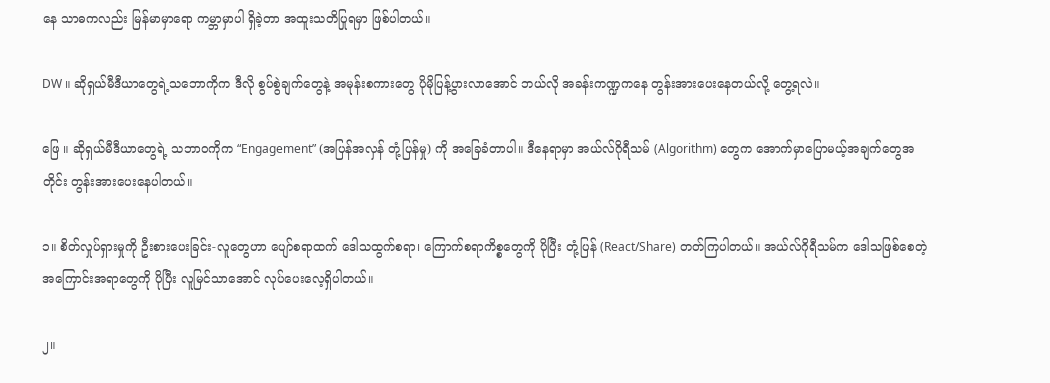နေ သာဓကလည်း မြန်မာမှာရော ကမ္ဘာမှာပါ ရှိခဲ့တာ အထူးသတိပြုရမှာ ဖြစ်ပါတယ်။

DW ။ ဆိုရှယ်မီဒီယာတွေရဲ့သဘောကိုက ဒီလို စွပ်စွဲချက်တွေနဲ့ အမုန်းစကားတွေ ပိုမိုပြန့်ပွားလာအောင် ဘယ်လို အခန်းကဏ္ဍကနေ တွန်းအားပေးနေတယ်လို့ တွေ့ရလဲ။

ဖြေ ။ ဆိုရှယ်မီဒီယာတွေရဲ့ သဘာဝကိုက “Engagement” (အပြန်အလှန် တုံ့ပြန်မှု) ကို အခြေခံတာပါ။ ဒီနေရာမှာ အယ်လ်ဂိုရီသမ် (Algorithm) တွေက အောက်မှာပြောမယ့်အချက်တွေအတိုင်း တွန်းအားပေးနေပါတယ်။

၁။ စိတ်လှုပ်ရှားမှုကို ဦးစားပေးခြင်း-လူတွေဟာ ပျော်စရာထက် ဒေါသထွက်စရာ၊ ကြောက်စရာကိစ္စတွေကို ပိုပြီး တုံ့ပြန် (React/Share) တတ်ကြပါတယ်။ အယ်လ်ဂိုရီသမ်က ဒေါသဖြစ်စေတဲ့ အကြောင်းအရာတွေကို ပိုပြီး လူမြင်သာအောင် လုပ်ပေးလေ့ရှိပါတယ်။

၂။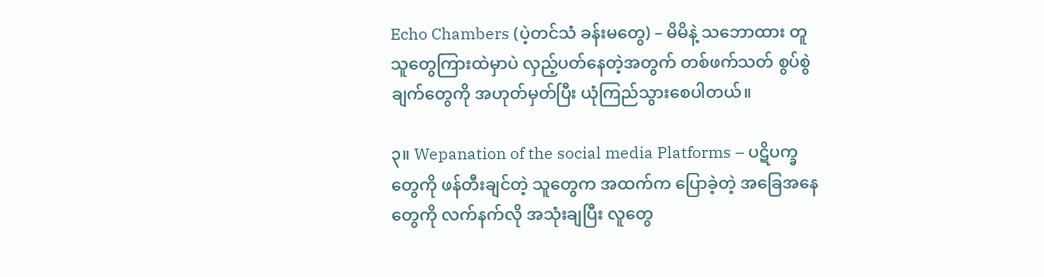Echo Chambers (ပဲ့တင်သံ ခန်းမတွေ) – မိမိနဲ့ သဘောထား တူသူတွေကြားထဲမှာပဲ လှည့်ပတ်နေတဲ့အတွက် တစ်ဖက်သတ် စွပ်စွဲချက်တွေကို အဟုတ်မှတ်ပြီး ယုံကြည်သွားစေပါတယ်။

၃။ Wepanation of the social media Platforms – ပဋိပက္ခတွေကို ဖန်တီးချင်တဲ့ သူတွေက အထက်က ပြောခဲ့တဲ့ အခြေအနေတွေကို လက်နက်လို အသုံးချပြီး လူတွေ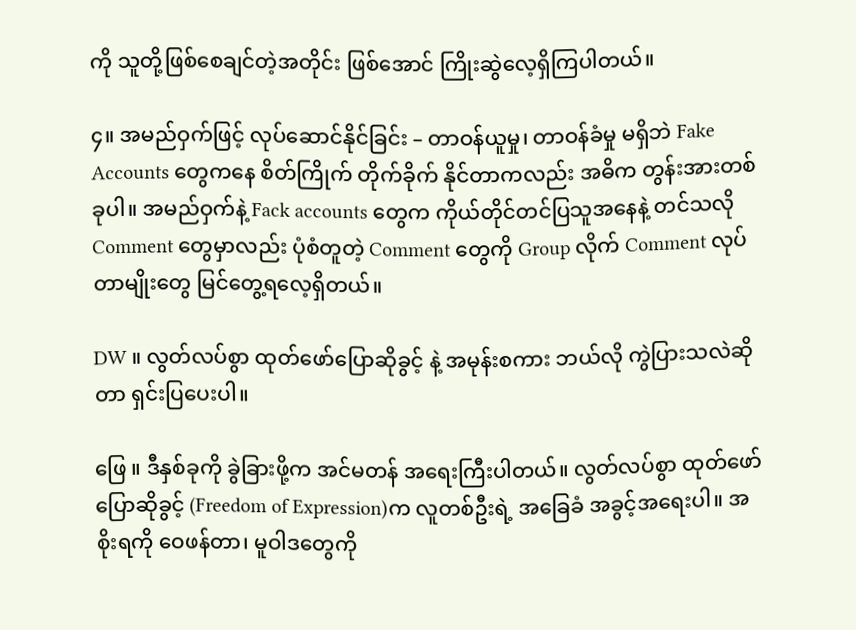ကို သူတို့ဖြစ်စေချင်တဲ့အတိုင်း ဖြစ်အောင် ကြိုးဆွဲလေ့ရှိကြပါတယ်။

၄။ အမည်ဝှက်ဖြင့် လုပ်ဆောင်နိုင်ခြင်း – တာဝန်ယူမှု၊ တာဝန်ခံမှု မရှိဘဲ Fake Accounts တွေကနေ စိတ်ကြိုက် တိုက်ခိုက် နိုင်တာကလည်း အဓိက တွန်းအားတစ်ခုပါ။ အမည်ဝှက်နဲ့ Fack accounts တွေက ကိုယ်တိုင်တင်ပြသူအနေနဲ့ တင်သလို Comment တွေမှာလည်း ပုံစံတူတဲ့ Comment တွေကို Group လိုက် Comment လုပ်တာမျိုးတွေ မြင်တွေ့ရလေ့ရှိတယ်။

DW ။ လွတ်လပ်စွာ ထုတ်ဖော်ပြောဆိုခွင့် နဲ့ အမုန်းစကား ဘယ်လို ကွဲပြားသလဲဆိုတာ ရှင်းပြပေးပါ။

ဖြေ ။ ဒီနှစ်ခုကို ခွဲခြားဖို့က အင်မတန် အရေးကြီးပါတယ်။ လွတ်လပ်စွာ ထုတ်ဖော်ပြောဆိုခွင့် (Freedom of Expression)က လူတစ်ဦးရဲ့ အခြေခံ အခွင့်အရေးပါ။ အစိုးရကို ဝေဖန်တာ၊ မူဝါဒတွေကို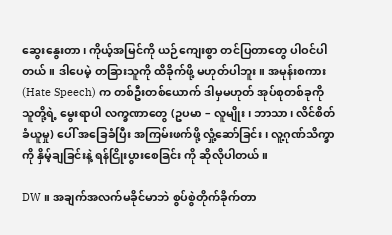ဆွေးနွေးတာ၊ ကိုယ့်အမြင်ကို ယဉ်ကျေးစွာ တင်ပြတာတွေ ပါဝင်ပါတယ်။ ဒါပေမဲ့ တခြားသူကို ထိခိုက်ဖို့ မဟုတ်ပါဘူး။ အမုန်းစကား (Hate Speech) က တစ်ဦးတစ်ယောက် ဒါမှမဟုတ် အုပ်စုတစ်ခုကို သူတို့ရဲ့ မွေးရာပါ လက္ခဏာတွေ (ဥပမာ – လူမျိုး၊ ဘာသာ၊ လိင်စိတ် ခံယူမှု) ပေါ် အခြေခံပြီး အကြမ်းဖက်ဖို့ လှုံ့ဆော်ခြင်း၊ လူ့ဂုဏ်သိက္ခာကို နှိမ့်ချခြင်းနဲ့ ရန်ငြိုးပွားစေခြင်း ကို ဆိုလိုပါတယ်။

DW ။ အချက်အလက်မခိုင်မာဘဲ စွပ်စွဲတိုက်ခိုက်တာ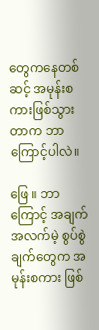တွေကနေတစ်ဆင့် အမုန်းစကားဖြစ်သွားတာက ဘာကြောင့်ပါလဲ။

ဖြေ ။ ဘာကြောင့် အချက်အလက်မဲ့ စွပ်စွဲချက်တွေက အမုန်းစကား ဖြစ်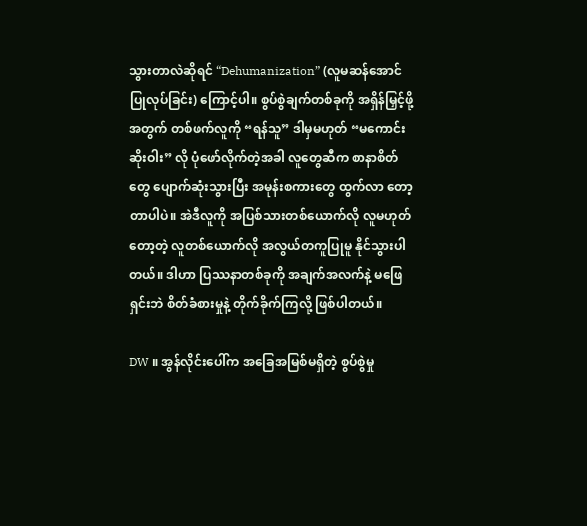သွားတာလဲဆိုရင် “Dehumanization” (လူမဆန်အောင် ပြုလုပ်ခြင်း) ကြောင့်ပါ။ စွပ်စွဲချက်တစ်ခုကို အရှိန်မြှင့်ဖို့အတွက် တစ်ဖက်လူကို “ရန်သူ” ဒါမှမဟုတ် “မကောင်းဆိုးဝါး” လို ပုံဖော်လိုက်တဲ့အခါ လူတွေဆီက စာနာစိတ်တွေ ပျောက်ဆုံးသွားပြီး အမုန်းစကားတွေ ထွက်လာ တော့ တာပါပဲ။ အဲဒီလူကို အပြစ်သားတစ်ယောက်လို လူမဟုတ်တော့တဲ့ လူတစ်ယောက်လို အလွယ်တကူပြုမူ နိုင်သွားပါတယ်။ ဒါဟာ ပြဿနာတစ်ခုကို အချက်အလက်နဲ့ မဖြေရှင်းဘဲ စိတ်ခံစားမှုနဲ့ တိုက်ခိုက်ကြလို့ ဖြစ်ပါတယ်။

DW ။ အွန်လိုင်းပေါ်က အခြေအမြစ်မရှိတဲ့ စွပ်စွဲမှု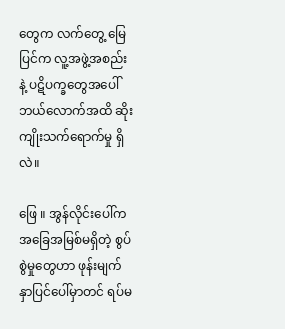တွေက လက်တွေ့ မြေပြင်က လူ့အဖွဲ့အစည်းနဲ့ ပဋိပက္ခတွေအပေါ် ဘယ်လောက်အထိ ဆိုးကျိုးသက်ရောက်မှု ရှိလဲ။

ဖြေ ။ အွန်လိုင်းပေါ်က အခြေအမြစ်မရှိတဲ့ စွပ်စွဲမှုတွေဟာ ဖုန်းမျက်နှာပြင်ပေါ်မှာတင် ရပ်မ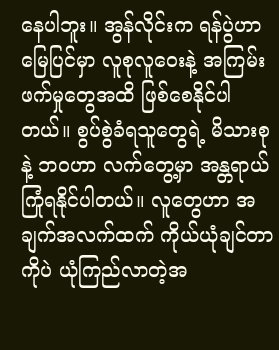နေပါဘူး။ အွန်လိုင်းက ရန်ပွဲဟာ မြေပြင်မှာ လူစုလူဝေးနဲ့ အကြမ်းဖက်မှုတွေအထိ ဖြစ်စေနိုင်ပါတယ်။ စွပ်စွဲခံရသူတွေရဲ့ မိသားစုနဲ့ ဘဝဟာ လက်တွေ့မှာ အန္တရာယ် ကြုံရနိုင်ပါတယ်။ လူတွေဟာ အချက်အလက်ထက် ကိုယ်ယုံချင်တာကိုပဲ ယုံကြည်လာတဲ့အ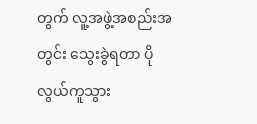တွက် လူ့အဖွဲ့အစည်းအတွင်း သွေးခွဲရတာ ပိုလွယ်ကူသွား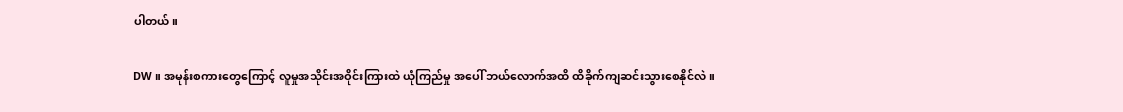ပါတယ်။

DW ။ အမုန်းစကားတွေကြောင့် လူမှုအသိုင်းအဝိုင်းကြားထဲ ယုံကြည်မှု အပေါ် ဘယ်လောက်အထိ ထိခိုက်ကျဆင်းသွားစေနိုင်လဲ။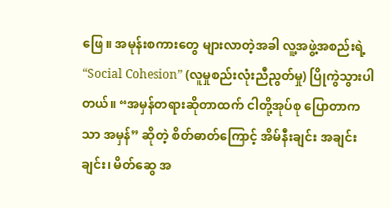ဖြေ ။ အမုန်းစကားတွေ များလာတဲ့အခါ လူ့အဖွဲ့အစည်းရဲ့ “Social Cohesion” (လူမှုစည်းလုံးညီညွတ်မှု) ပြိုကွဲသွားပါတယ်။ “အမှန်တရားဆိုတာထက် ငါတို့အုပ်စု ပြောတာကသာ အမှန်” ဆိုတဲ့ စိတ်ဓာတ်ကြောင့် အိမ်နီးချင်း အချင်းချင်း၊ မိတ်ဆွေ အ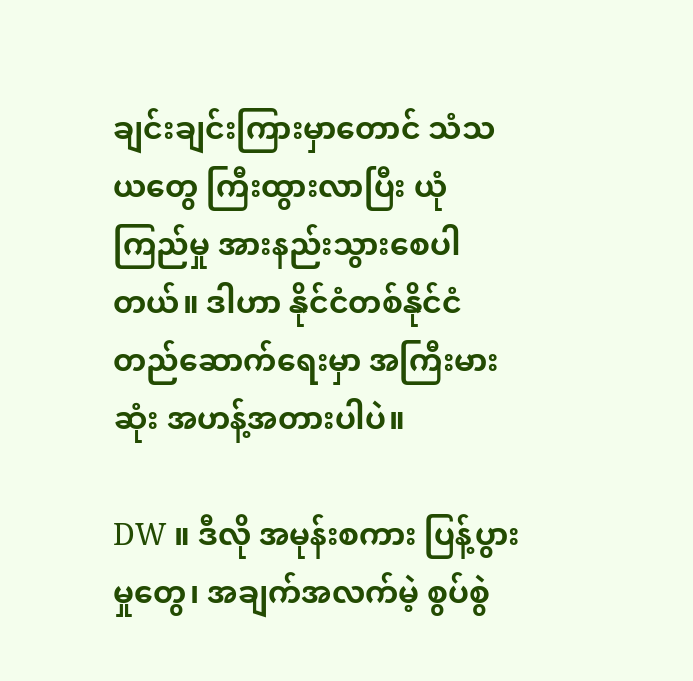ချင်းချင်းကြားမှာတောင် သံသယတွေ ကြီးထွားလာပြီး ယုံကြည်မှု အားနည်းသွားစေပါတယ်။ ဒါဟာ နိုင်ငံတစ်နိုင်ငံ တည်ဆောက်ရေးမှာ အကြီးမားဆုံး အဟန့်အတားပါပဲ။

DW ။ ဒီလို အမုန်းစကား ပြန့်ပွားမှုတွေ၊ အချက်အလက်မဲ့ စွပ်စွဲ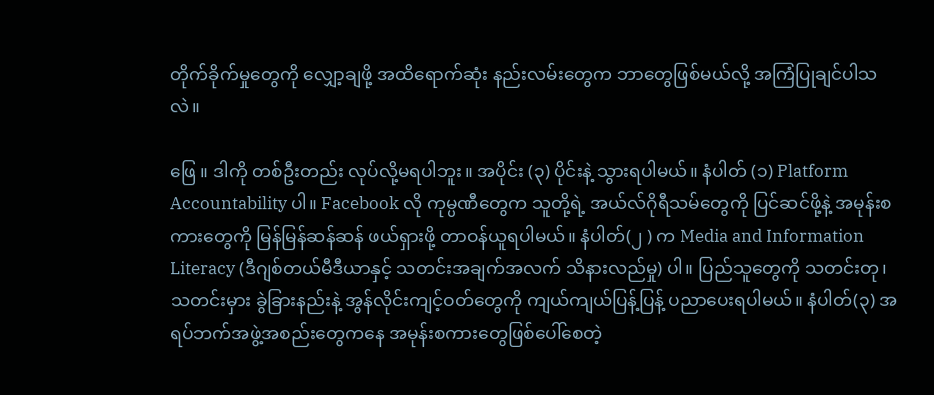တိုက်ခိုက်မှုတွေကို လျှော့ချဖို့ အထိရောက်ဆုံး နည်းလမ်းတွေက ဘာတွေဖြစ်မယ်လို့ အကြံပြုချင်ပါသလဲ။

ဖြေ ။ ဒါကို တစ်ဦးတည်း လုပ်လို့မရပါဘူး။ အပိုင်း (၃) ပိုင်းနဲ့ သွားရပါမယ်။ နံပါတ် (၁) Platform Accountability ပါ။ Facebook လို ကုမ္ပဏီတွေက သူတို့ရဲ့ အယ်လ်ဂိုရီသမ်တွေကို ပြင်ဆင်ဖို့နဲ့ အမုန်းစကားတွေကို မြန်မြန်ဆန်ဆန် ဖယ်ရှားဖို့ တာဝန်ယူရပါမယ်။ နံပါတ်(၂ ) က Media and Information Literacy (ဒီဂျစ်တယ်မီဒီယာနှင့် သတင်းအချက်အလက် သိနားလည်မှု) ပါ။ ပြည်သူတွေကို သတင်းတု၊ သတင်းမှား ခွဲခြားနည်းနဲ့ အွန်လိုင်းကျင့်ဝတ်တွေကို ကျယ်ကျယ်ပြန့်ပြန့် ပညာပေးရပါမယ်။ နံပါတ်(၃) အရပ်ဘက်အဖွဲ့အစည်းတွေကနေ အမုန်းစကားတွေဖြစ်ပေါ်စေတဲ့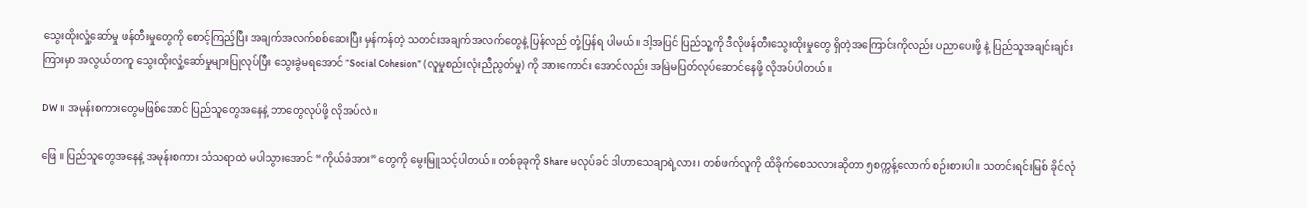သွေးထိုးလှုံ့ဆော်မှု ဖန်တီးမှုတွေကို စောင့်ကြည့်ပြီး အချက်အလက်စစ်ဆေးပြီး မှန်ကန်တဲ့ သတင်းအချက်အလက်တွေနဲ့ ပြန်လည် တုံ့ပြန်ရ ပါမယ်။ ဒါ့အပြင် ပြည်သူ့ကို ဒီလိုဖန်တီးသွေးထိုးမှုတွေ ရှိတဲ့အကြောင်းကိုလည်း ပညာပေးဖို့ နဲ့ ပြည်သူအချင်းချင်းကြားမှာ အလွယ်တကူ သွေးထိုးလှုံ့ဆော်မှုများပြုလုပ်ပြီး သွေးခွဲမရအောင် “Social Cohesion” (လူမှုစည်းလုံးညီညွတ်မှု) ကို အားကောင်း အောင်လည်း အမြဲမပြတ်လုပ်ဆောင်နေဖို့ လိုအပ်ပါတယ်။

DW ။ အမုန်းစကားတွေမဖြစ်အောင် ပြည်သူတွေအနေနဲ့ ဘာတွေလုပ်ဖို့ လိုအပ်လဲ။

ဖြေ ။ ပြည်သူတွေအနေနဲ့ အမုန်းစကား သံသရာထဲ မပါသွားအောင် “ကိုယ်ခံအား” တွေကို မွေးမြူသင့်ပါတယ်။ တစ်ခုခုကို Share မလုပ်ခင် ဒါဟာသေချာရဲ့လား၊ တစ်ဖက်လူကို ထိခိုက်စေသလားဆိုတာ ၅စက္ကန့်လောက် စဉ်းစားပါ။ သတင်းရင်းမြစ် ခိုင်လုံ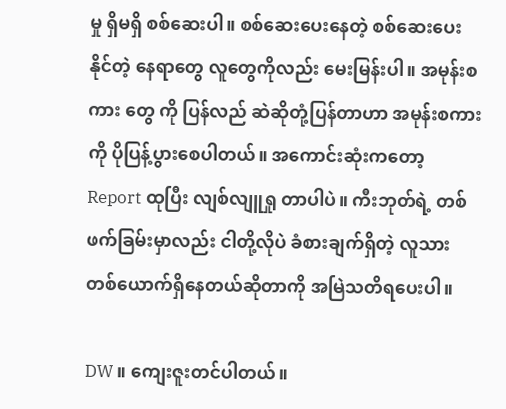မှု ရှိမရှိ စစ်ဆေးပါ။ စစ်ဆေးပေးနေတဲ့ စစ်ဆေးပေးနိုင်တဲ့ နေရာတွေ လူတွေကိုလည်း မေးမြန်းပါ။ အမုန်းစကား တွေ ကို ပြန်လည် ဆဲဆိုတုံ့ပြန်တာဟာ အမုန်းစကားကို ပိုပြန့်ပွားစေပါတယ်။ အကောင်းဆုံးကတော့ Report ထုပြီး လျစ်လျူရှု တာပါပဲ။ ကီးဘုတ်ရဲ့ တစ်ဖက်ခြမ်းမှာလည်း ငါတို့လိုပဲ ခံစားချက်ရှိတဲ့ လူသားတစ်ယောက်ရှိနေတယ်ဆိုတာကို အမြဲသတိရပေးပါ။

DW ။ ကျေးဇူးတင်ပါတယ်။